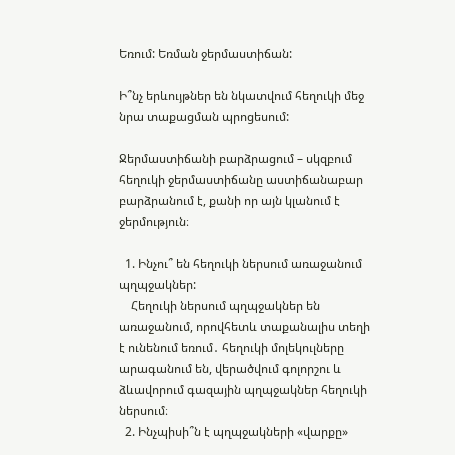Եռում: Եռման ջերմաստիճան:

Ի՞նչ երևույթներ են նկատվում հեղուկի մեջ նրա տաքացման պրոցեսում:

Ջերմաստիճանի բարձրացում – սկզբում հեղուկի ջերմաստիճանը աստիճանաբար բարձրանում է, քանի որ այն կլանում է ջերմություն։

  1. Ինչու՞ են հեղուկի ներսում առաջանում պղպջակներ:
    Հեղուկի ներսում պղպջակներ են առաջանում, որովհետև տաքանալիս տեղի է ունենում եռում․ հեղուկի մոլեկուլները արագանում են, վերածվում գոլորշու և ձևավորում գազային պղպջակներ հեղուկի ներսում։
  2. Ինչպիսի՞ն է պղպջակների «վարքը»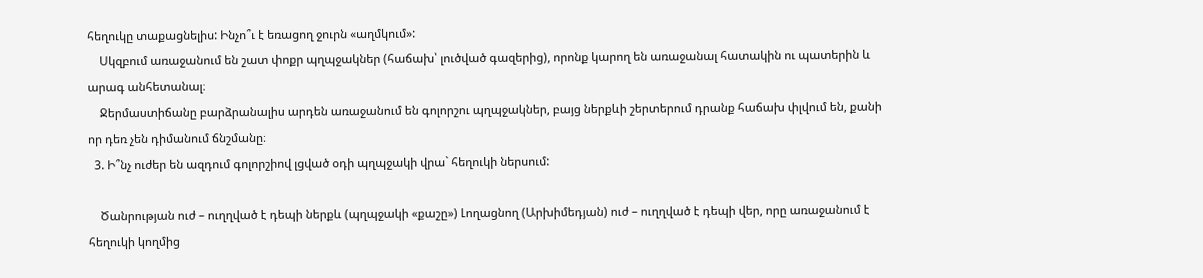հեղուկը տաքացնելիս: Ինչո՞ւ է եռացող ջուրն «աղմկում»:
    Սկզբում առաջանում են շատ փոքր պղպջակներ (հաճախ՝ լուծված գազերից), որոնք կարող են առաջանալ հատակին ու պատերին և արագ անհետանալ։
    Ջերմաստիճանը բարձրանալիս արդեն առաջանում են գոլորշու պղպջակներ, բայց ներքևի շերտերում դրանք հաճախ փլվում են, քանի որ դեռ չեն դիմանում ճնշմանը։
  3. Ի՞նչ ուժեր են ազդում գոլորշիով լցված օդի պղպջակի վրա` հեղուկի ներսում:

    Ծանրության ուժ – ուղղված է դեպի ներքև (պղպջակի «քաշը») Լողացնող (Արխիմեդյան) ուժ – ուղղված է դեպի վեր, որը առաջանում է հեղուկի կողմից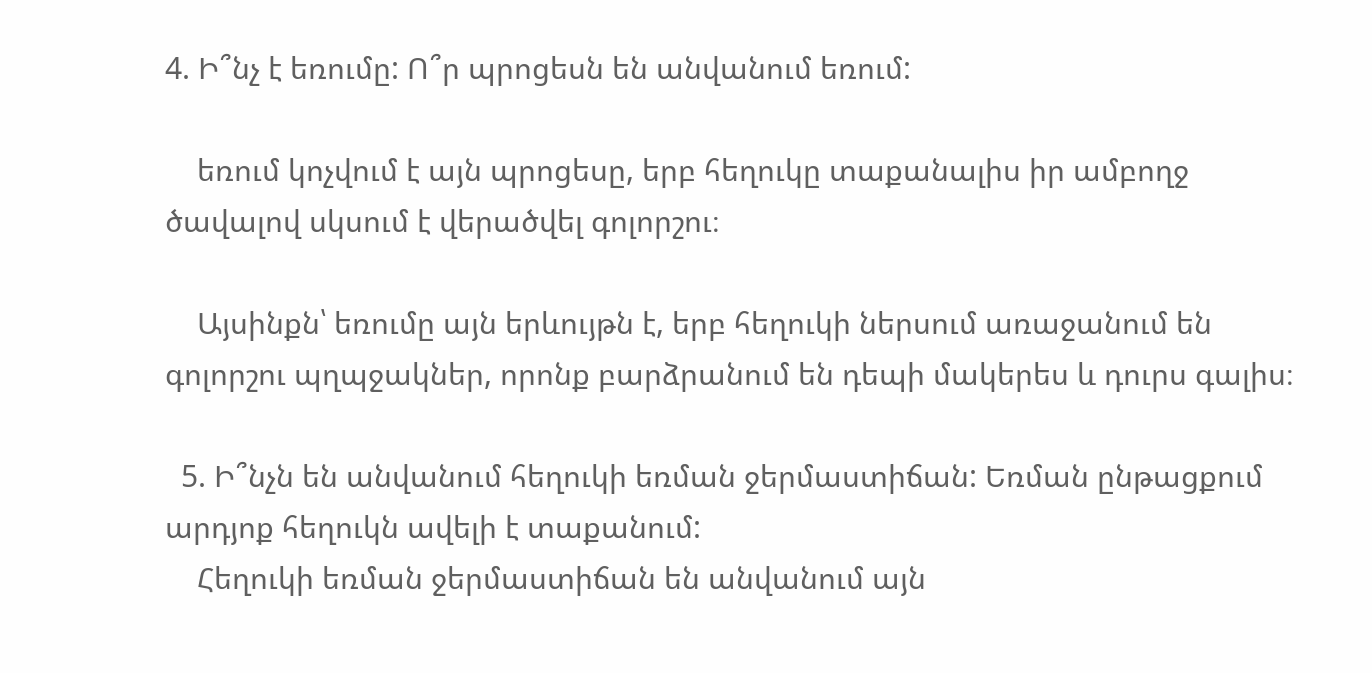4. Ի՞նչ է եռումը: Ո՞ր պրոցեսն են անվանում եռում:

    եռում կոչվում է այն պրոցեսը, երբ հեղուկը տաքանալիս իր ամբողջ ծավալով սկսում է վերածվել գոլորշու։

    Այսինքն՝ եռումը այն երևույթն է, երբ հեղուկի ներսում առաջանում են գոլորշու պղպջակներ, որոնք բարձրանում են դեպի մակերես և դուրս գալիս։

  5. Ի՞նչն են անվանում հեղուկի եռման ջերմաստիճան: Եռման ընթացքում արդյոք հեղուկն ավելի է տաքանում:
    Հեղուկի եռման ջերմաստիճան են անվանում այն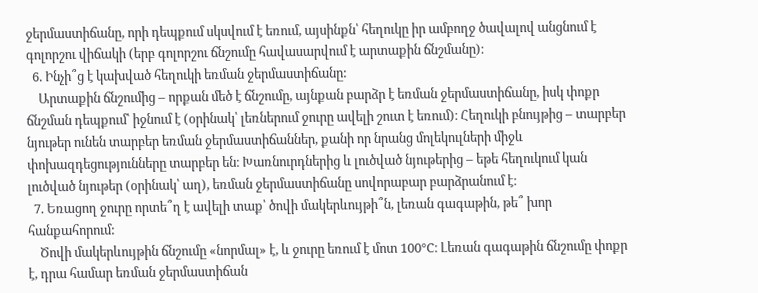ջերմաստիճանը, որի դեպքում սկսվում է եռում, այսինքն՝ հեղուկը իր ամբողջ ծավալով անցնում է գոլորշու վիճակի (երբ գոլորշու ճնշումը հավասարվում է արտաքին ճնշմանը)։
  6. Ինչի՞ց է կախված հեղուկի եռման ջերմաստիճանը:
    Արտաքին ճնշումից – որքան մեծ է ճնշումը, այնքան բարձր է եռման ջերմաստիճանը, իսկ փոքր ճնշման դեպքում՝ իջնում է (օրինակ՝ լեռներում ջուրը ավելի շուտ է եռում)։ Հեղուկի բնույթից – տարբեր նյութեր ունեն տարբեր եռման ջերմաստիճաններ, քանի որ նրանց մոլեկուլների միջև փոխազդեցությունները տարբեր են։ Խառնուրդներից և լուծված նյութերից – եթե հեղուկում կան լուծված նյութեր (օրինակ՝ աղ), եռման ջերմաստիճանը սովորաբար բարձրանում է։
  7. Եռացող ջուրը որտե՞ղ է ավելի տաք՝ ծովի մակերևույթի՞ն, լեռան գագաթին, թե՞ խոր հանքահորում:
    Ծովի մակերևույթին ճնշումը «նորմալ» է, և ջուրը եռում է մոտ 100°C։ Լեռան գագաթին ճնշումը փոքր է, դրա համար եռման ջերմաստիճան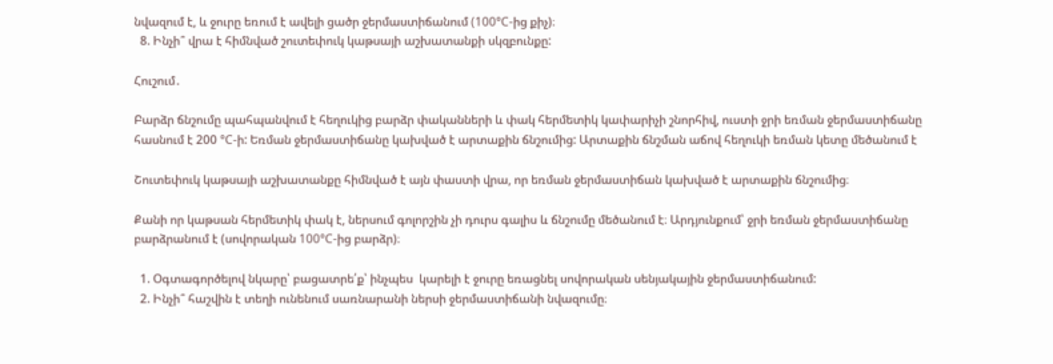նվազում է, և ջուրը եռում է ավելի ցածր ջերմաստիճանում (100°C-ից քիչ)։
  8. Ինչի՞ վրա է հիմնված շուտեփուկ կաթսայի աշխատանքի սկզբունքը:

Հուշում․

Բարձր ճնշումը պահպանվում է հեղուկից բարձր փականների և փակ հերմետիկ կափարիչի շնորհիվ, ուստի ջրի եռման ջերմաստիճանը հասնում է 200 °C-ի: Եռման ջերմաստիճանը կախված է արտաքին ճնշումից: Արտաքին ճնշման աճով հեղուկի եռման կետը մեծանում է

Շուտեփուկ կաթսայի աշխատանքը հիմնված է այն փաստի վրա, որ եռման ջերմաստիճան կախված է արտաքին ճնշումից։

Քանի որ կաթսան հերմետիկ փակ է, ներսում գոլորշին չի դուրս գալիս և ճնշումը մեծանում է։ Արդյունքում՝ ջրի եռման ջերմաստիճանը բարձրանում է (սովորական 100°C-ից բարձր)։

  1. Օգտագործելով նկարը՝ բացատրե՛ք՝ ինչպես  կարելի է ջուրը եռացնել սովորական սենյակային ջերմաստիճանում:
  2. Ինչի՞ հաշվին է տեղի ունենում սառնարանի ներսի ջերմաստիճանի նվազումը։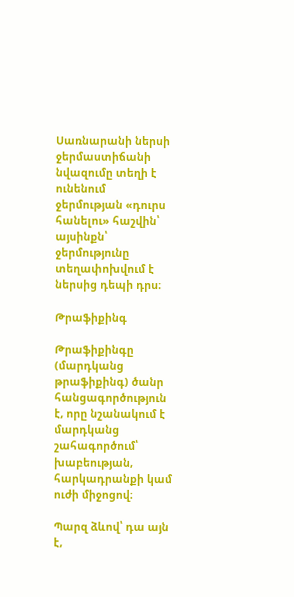Սառնարանի ներսի ջերմաստիճանի նվազումը տեղի է ունենում ջերմության «դուրս հանելու» հաշվին՝ այսինքն՝ ջերմությունը տեղափոխվում է ներսից դեպի դրս։

Թրաֆիքինգ

Թրաֆիքինգը (մարդկանց թրաֆիքինգ) ծանր հանցագործություն է, որը նշանակում է մարդկանց շահագործում՝ խաբեության, հարկադրանքի կամ ուժի միջոցով։

Պարզ ձևով՝ դա այն է,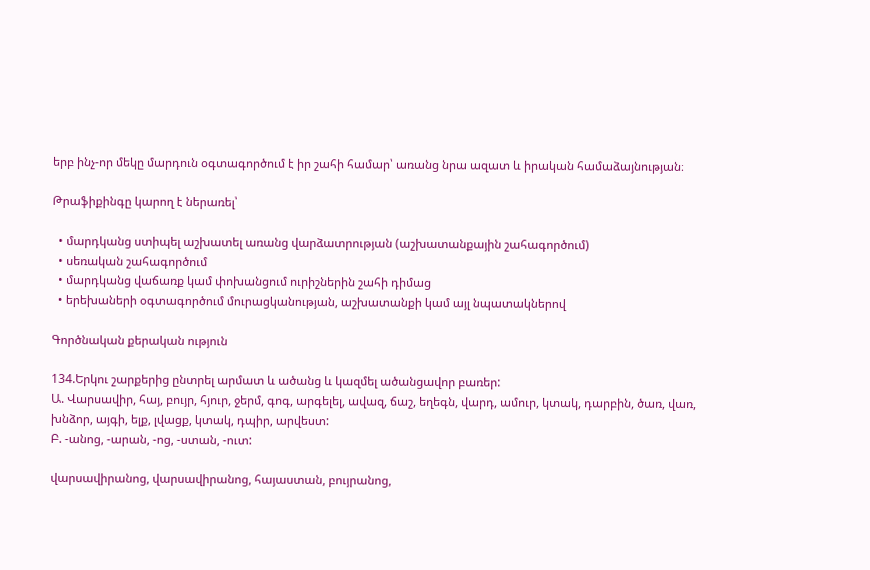երբ ինչ-որ մեկը մարդուն օգտագործում է իր շահի համար՝ առանց նրա ազատ և իրական համաձայնության։

Թրաֆիքինգը կարող է ներառել՝

  • մարդկանց ստիպել աշխատել առանց վարձատրության (աշխատանքային շահագործում)
  • սեռական շահագործում
  • մարդկանց վաճառք կամ փոխանցում ուրիշներին շահի դիմաց
  • երեխաների օգտագործում մուրացկանության, աշխատանքի կամ այլ նպատակներով

Գործնական քերական ություն

134.Երկու շարքերից ընտրել արմատ և ածանց և կազմել ածանցավոր բառեր:
Ա. Վարսավիր, հայ, բույր, հյուր, ջերմ, գոգ, արգելել, ավազ, ճաշ, եղեգն, վարդ, ամուր, կտակ, դարբին, ծառ, վառ, խնձոր, այգի, ելք, լվացք, կտակ, դպիր, արվեստ:
Բ. -անոց, -արան, -ոց, -ստան, -ուտ:

վարսավիրանոց, վարսավիրանոց, հայաստան, բույրանոց,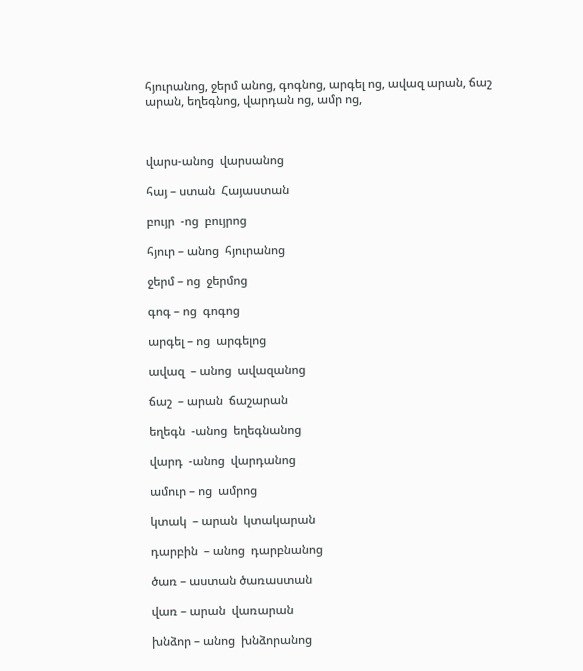հյուրանոց, ջերմ անոց, գոգնոց, արգել ոց, ավազ արան, ճաշ արան, եղեգնոց, վարդան ոց, ամր ոց,



վարս-անոց  վարսանոց

հայ – ստան  Հայաստան

բույր  -ոց  բույրոց

հյուր – անոց  հյուրանոց

ջերմ – ոց  ջերմոց

գոգ – ոց  գոգոց

արգել – ոց  արգելոց

ավազ  – անոց  ավազանոց

ճաշ  – արան  ճաշարան

եղեգն  -անոց  եղեգնանոց

վարդ  -անոց  վարդանոց

ամուր – ոց  ամրոց

կտակ  – արան  կտակարան

դարբին  – անոց  դարբնանոց

ծառ – աստան ծառաստան

վառ – արան  վառարան

խնձոր – անոց  խնձորանոց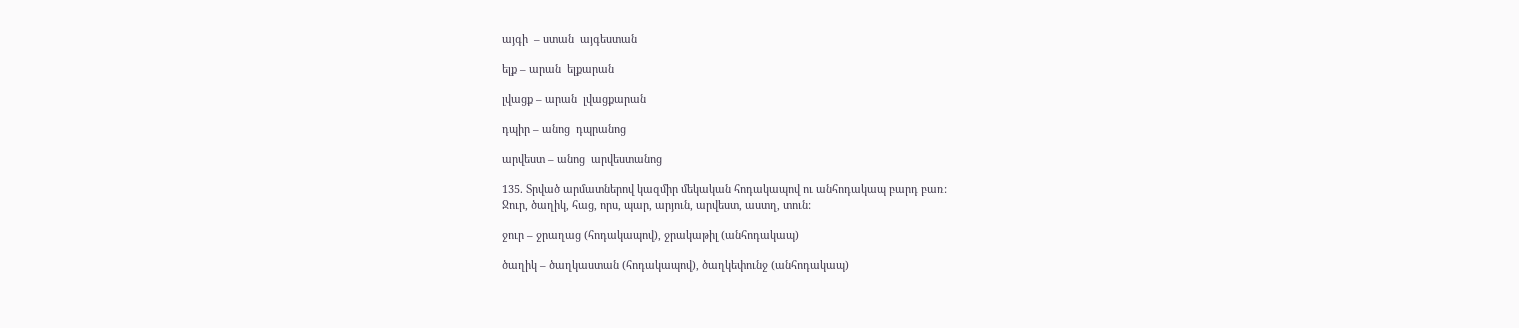այգի  – ստան  այգեստան

ելք – արան  ելքարան

լվացք – արան  լվացքարան

դպիր – անոց  դպրանոց

արվեստ – անոց  արվեստանոց

135. Տրված արմատներով կազմիր մեկական հոդակապով ու անհոդակապ բարդ բառ:
Ջուր, ծաղիկ, հաց, որս, պար, արյուն, արվեստ, աստղ, տուն:

ջուր – ջրաղաց (հոդակապով), ջրակաթիլ (անհոդակապ)

ծաղիկ – ծաղկաստան (հոդակապով), ծաղկեփունջ (անհոդակապ)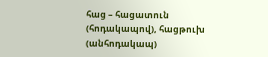հաց – հացատուն (հոդակապով), հացթուխ (անհոդակապ)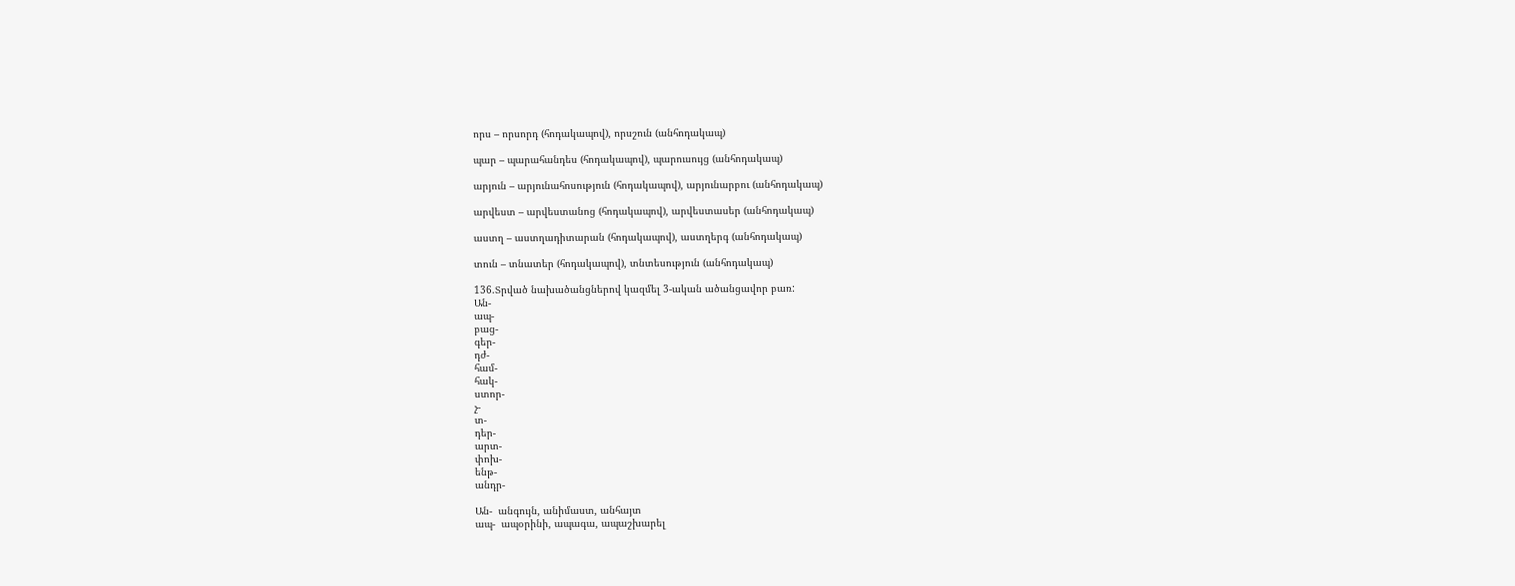որս – որսորդ (հոդակապով), որսշուն (անհոդակապ)

պար – պարահանդես (հոդակապով), պարուսույց (անհոդակապ)

արյուն – արյունահոսություն (հոդակապով), արյունարբու (անհոդակապ)

արվեստ – արվեստանոց (հոդակապով), արվեստասեր (անհոդակապ)

աստղ – աստղադիտարան (հոդակապով), աստղերգ (անհոդակապ)

տուն – տնատեր (հոդակապով), տնտեսություն (անհոդակապ)

136.Տրված նախածանցներով կազմել 3-ական ածանցավոր բառ:
Ան-
ապ-
բաց-
գեր-
դժ-
համ-
հակ-
ստոր-
չ-
տ-
դեր-
արտ-
փոխ-
ենթ-
անդր-

Ան-  անգույն, անիմաստ, անհայտ
ապ-  ապօրինի, ապագա, ապաշխարել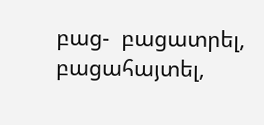բաց-  բացատրել, բացահայտել,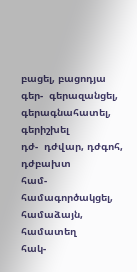բացել, բացոդյա
գեր-  գերազանցել, գերագնահատել, գերիշխել
դժ-  դժվար, դժգոհ, դժբախտ
համ-  համագործակցել, համաձայն, համատեղ
հակ-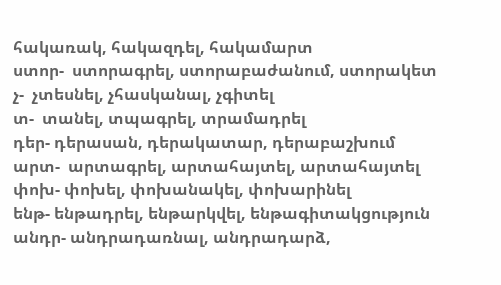հակառակ, հակազդել, հակամարտ
ստոր-  ստորագրել, ստորաբաժանում, ստորակետ
չ-  չտեսնել, չհասկանալ, չգիտել
տ-  տանել, տպագրել, տրամադրել
դեր- դերասան, դերակատար, դերաբաշխում
արտ-  արտագրել, արտահայտել, արտահայտել
փոխ- փոխել, փոխանակել, փոխարինել
ենթ- ենթադրել, ենթարկվել, ենթագիտակցություն
անդր- անդրադառնալ, անդրադարձ,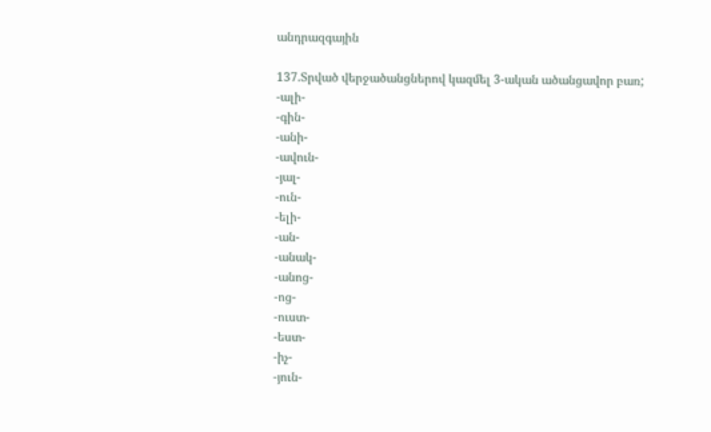անդրազգային

137.Տրված վերջածանցներով կազմել 3-ական ածանցավոր բառ;
-ալի-
-գին-
-անի-
-ավուն-
-յալ-
-ուն-
-ելի-
-ան-
-անակ-
-անոց-
-ոց-
-ուստ-
-եստ-
-իչ-
-յուն-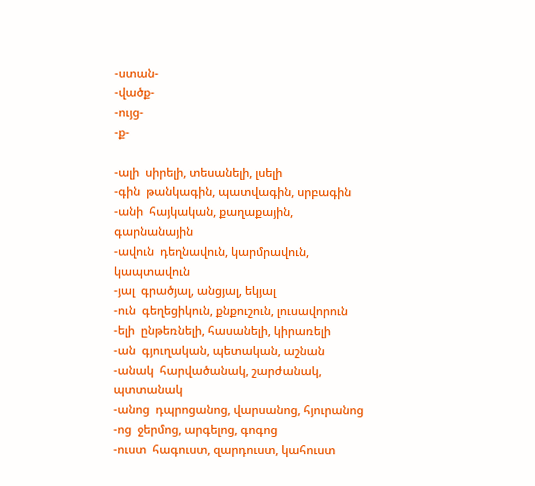-ստան-
-վածք-
-ույց-
-ք-

-ալի  սիրելի, տեսանելի, լսելի
-գին  թանկագին, պատվագին, սրբագին
-անի  հայկական, քաղաքային, գարնանային
-ավուն  դեղնավուն, կարմրավուն, կապտավուն
-յալ  գրածյալ, անցյալ, եկյալ
-ուն  գեղեցիկուն, քնքուշուն, լուսավորուն
-ելի  ընթեռնելի, հասանելի, կիրառելի
-ան  գյուղական, պետական, աշնան
-անակ  հարվածանակ, շարժանակ, պտտանակ
-անոց  դպրոցանոց, վարսանոց, հյուրանոց
-ոց  ջերմոց, արգելոց, գոգոց
-ուստ  հագուստ, զարդուստ, կահուստ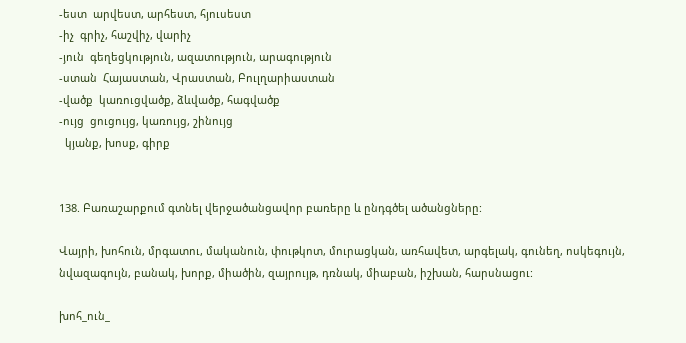-եստ  արվեստ, արհեստ, հյուսեստ
-իչ  գրիչ, հաշվիչ, վարիչ
-յուն  գեղեցկություն, ազատություն, արագություն
-ստան  Հայաստան, Վրաստան, Բուլղարիաստան
-վածք  կառուցվածք, ձևվածք, հագվածք
-ույց  ցուցույց, կառույց, շինույց
  կյանք, խոսք, գիրք


138. Բառաշարքում գտնել վերջածանցավոր բառերը և ընդգծել ածանցները:

Վայրի, խոհուն, մրգատու, մականուն, փութկոտ, մուրացկան, առհավետ, արգելակ, գունեղ, ոսկեգույն, նվազագույն, բանակ, խորք, միածին, զայրույթ, դռնակ, միաբան, իշխան, հարսնացու:

խոհ_ուն_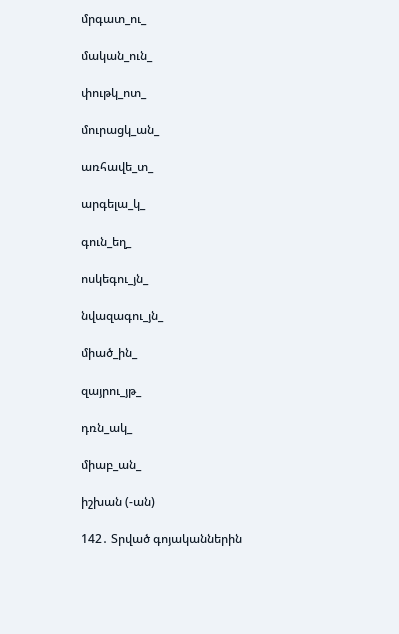մրգատ_ու_

մական_ուն_

փութկ_ոտ_

մուրացկ_ան_

առհավե_տ_

արգելա_կ_

գուն_եղ_

ոսկեգու_յն_

նվազագու_յն_

միած_ին_

զայրու_յթ_

դռն_ակ_

միաբ_ան_

իշխան (-ան)

142․ Տրված գոյականներին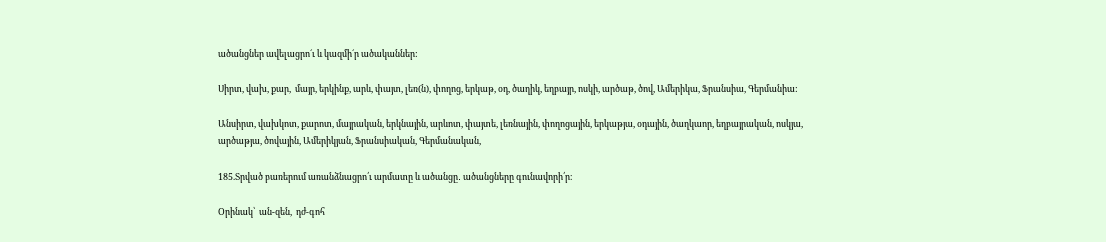ածանցներ ավելացրո´ւ և կազմի´ր ածականներ:

Սիրտ, վախ, քար,  մայր, երկինք, արև, փայտ, լեռ(ն), փողոց, երկաթ, օդ, ծաղիկ, եղբայր, ոսկի, արծաթ, ծով, Ամերիկա, Ֆրանսիա, Գերմանիա:

Անսիրտ, վախկոտ, քարոտ, մայրական, երկնային, արևոտ, փայտե, լեռնային, փողոցային, երկաթյա, օդային, ծաղկաոր, եղբայրական, ոսկյա, արծաթյա, ծովային, Ամերիկյան, Ֆրանսիական, Գերմանական,

185.Տրված բառերում առանձնացրո՛ւ արմատը և ածանցը․ ածանցները գունավորի՛ր։

Օրինակ՝  ան-զեն,  դժ-գոհ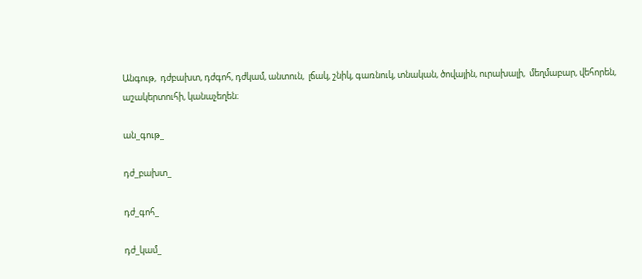Անգութ,  դժբախտ, դժգոհ, դժկամ, անտուն,  լճակ, շնիկ, գառնուկ, տնական, ծովային, ուրախալի,  մեղմաբար, վեհորեն, աշակերտուհի, կանաչեղեն։

ան_գութ_

դժ_բախտ_

դժ_գոհ_

դժ_կամ_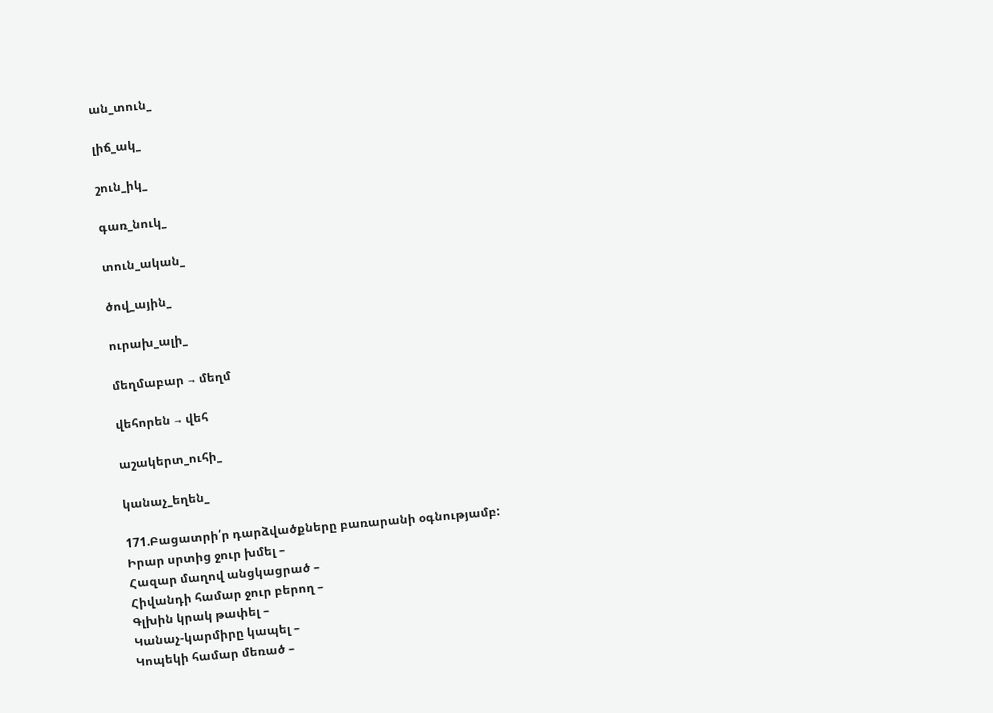ան_տուն_

լիճ_ակ_

շուն_իկ_

գառ_նուկ_

տուն_ական_

ծով_ային_

ուրախ_ալի_

մեղմաբար → մեղմ

վեհորեն → վեհ

աշակերտ_ուհի_

կանաչ_եղեն_

171.Բացատրի՛ր դարձվածքները բառարանի օգնությամբ:
Իրար սրտից ջուր խմել –
Հազար մաղով անցկացրած –
Հիվանդի համար ջուր բերող –
Գլխին կրակ թափել –
Կանաչ-կարմիրը կապել –
Կոպեկի համար մեռած –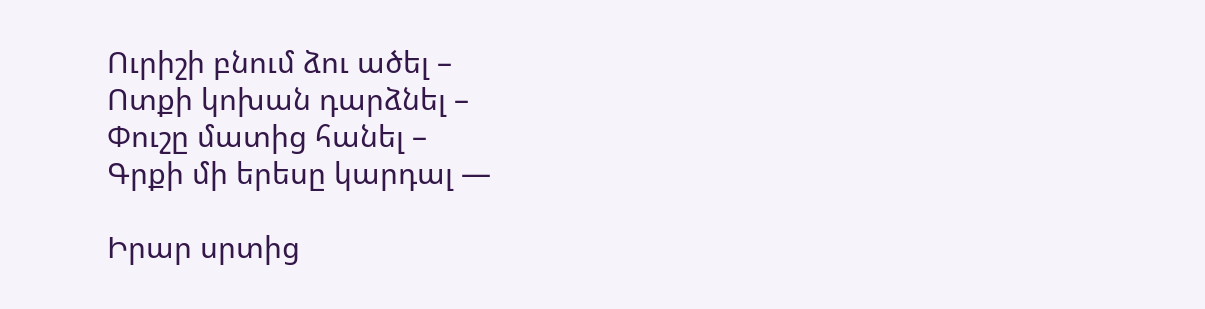Ուրիշի բնում ձու ածել –
Ոտքի կոխան դարձնել –
Փուշը մատից հանել –
Գրքի մի երեսը կարդալ —

Իրար սրտից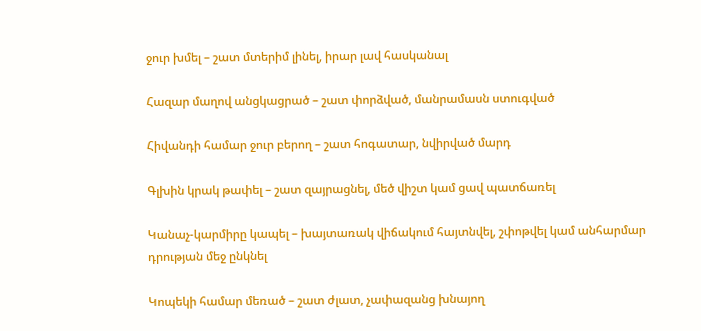ջուր խմել – շատ մտերիմ լինել, իրար լավ հասկանալ

Հազար մաղով անցկացրած – շատ փորձված, մանրամասն ստուգված

Հիվանդի համար ջուր բերող – շատ հոգատար, նվիրված մարդ

Գլխին կրակ թափել – շատ զայրացնել, մեծ վիշտ կամ ցավ պատճառել

Կանաչ-կարմիրը կապել – խայտառակ վիճակում հայտնվել, շփոթվել կամ անհարմար դրության մեջ ընկնել

Կոպեկի համար մեռած – շատ ժլատ, չափազանց խնայող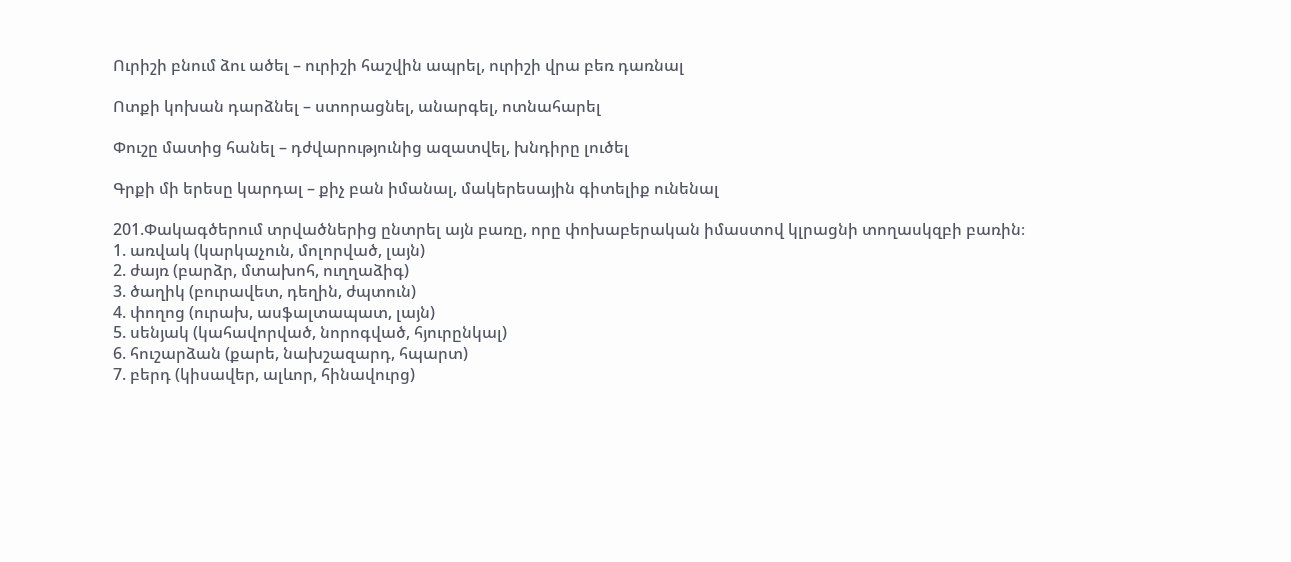Ուրիշի բնում ձու ածել – ուրիշի հաշվին ապրել, ուրիշի վրա բեռ դառնալ

Ոտքի կոխան դարձնել – ստորացնել, անարգել, ոտնահարել

Փուշը մատից հանել – դժվարությունից ազատվել, խնդիրը լուծել

Գրքի մի երեսը կարդալ – քիչ բան իմանալ, մակերեսային գիտելիք ունենալ

201.Փակագծերում տրվածներից ընտրել այն բառը, որը փոխաբերական իմաստով կլրացնի տողասկզբի բառին։
1. առվակ (կարկաչուն, մոլորված, լայն)
2. ժայռ (բարձր, մտախոհ, ուղղաձիգ)
3. ծաղիկ (բուրավետ, դեղին, ժպտուն)
4. փողոց (ուրախ, ասֆալտապատ, լայն)
5. սենյակ (կահավորված, նորոգված, հյուրընկալ)
6. հուշարձան (քարե, նախշազարդ, հպարտ)
7. բերդ (կիսավեր, ալևոր, հինավուրց)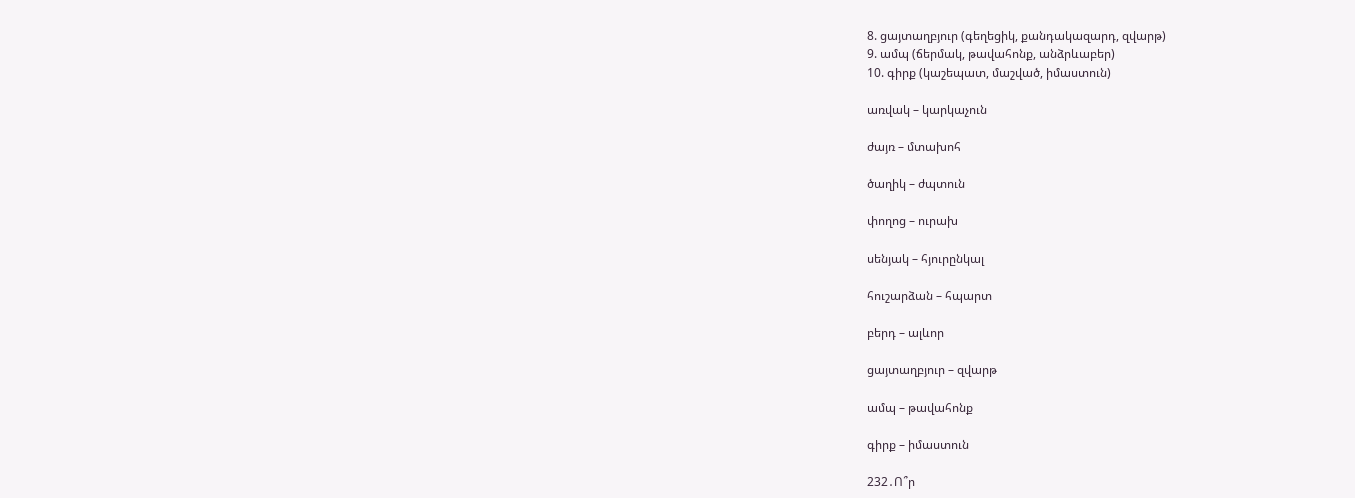8. ցայտաղբյուր (գեղեցիկ, քանդակազարդ, զվարթ)
9. ամպ (ճերմակ, թավահոնք, անձրևաբեր)
10. գիրք (կաշեպատ, մաշված, իմաստուն)

առվակ – կարկաչուն

ժայռ – մտախոհ

ծաղիկ – ժպտուն

փողոց – ուրախ

սենյակ – հյուրընկալ

հուշարձան – հպարտ

բերդ – ալևոր

ցայտաղբյուր – զվարթ

ամպ – թավահոնք

գիրք – իմաստուն

232․Ո՞ր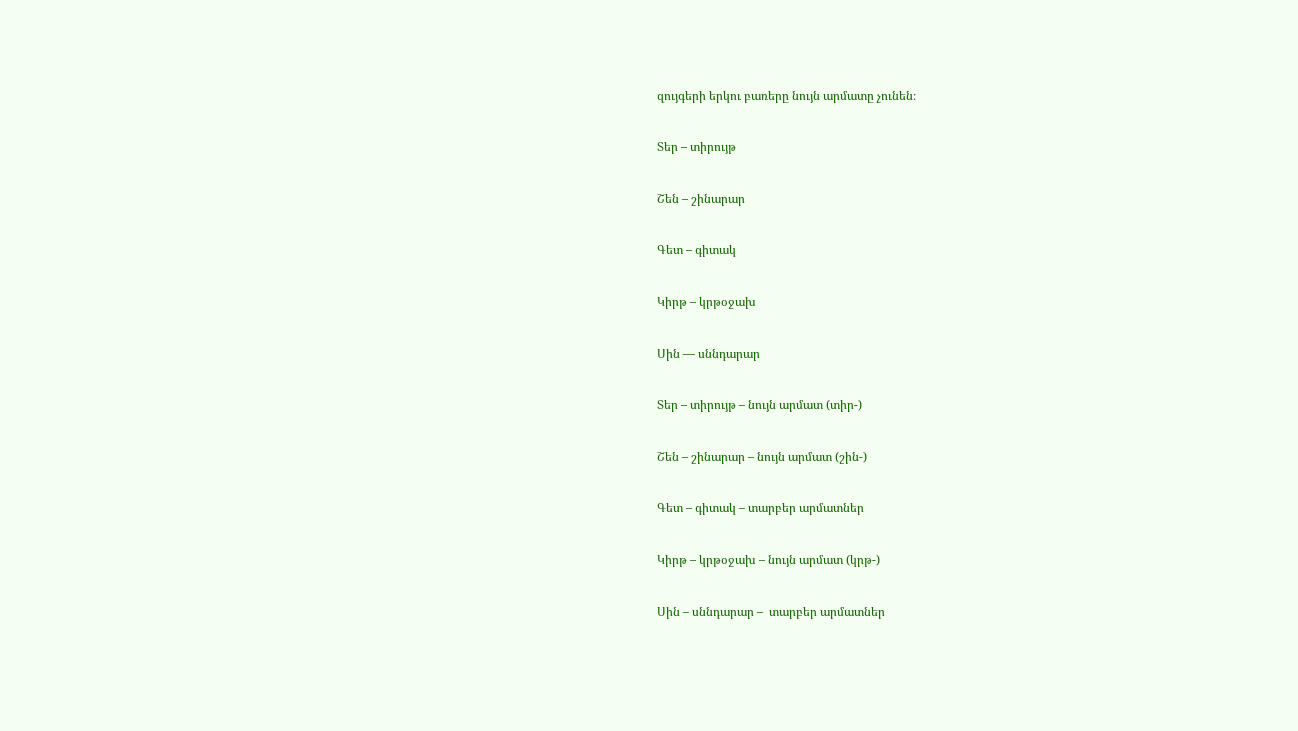զույգերի երկու բառերը նույն արմատը չունեն։

Տեր – տիրույթ

Շեն – շինարար

Գետ – գիտակ

Կիրթ – կրթօջախ

Սին — սննդարար

Տեր – տիրույթ – նույն արմատ (տիր-)

Շեն – շինարար – նույն արմատ (շին-)

Գետ – գիտակ – տարբեր արմատներ

Կիրթ – կրթօջախ – նույն արմատ (կրթ-)

Սին – սննդարար –  տարբեր արմատներ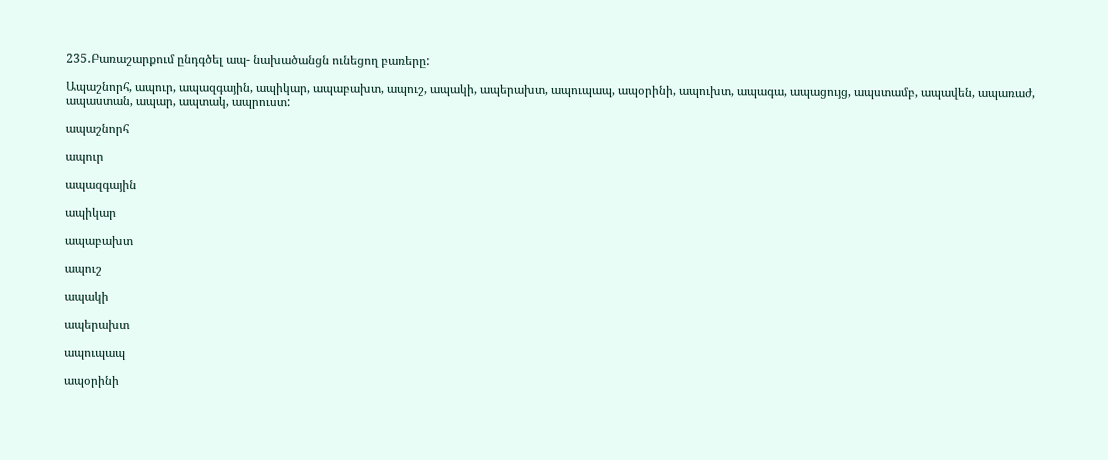235․Բառաշարքում ընդգծել ապ- նախածանցն ունեցող բառերը:

Ապաշնորհ, ապուր, ապազգային, ապիկար, ապաբախտ, ապուշ, ապակի, ապերախտ, ապուպապ, ապօրինի, ապուխտ, ապագա, ապացույց, ապստամբ, ապավեն, ապառաժ, ապաստան, ապար, ապտակ, ապրուստ:

ապաշնորհ

ապուր

ապազգային

ապիկար

ապաբախտ

ապուշ

ապակի

ապերախտ

ապուպապ

ապօրինի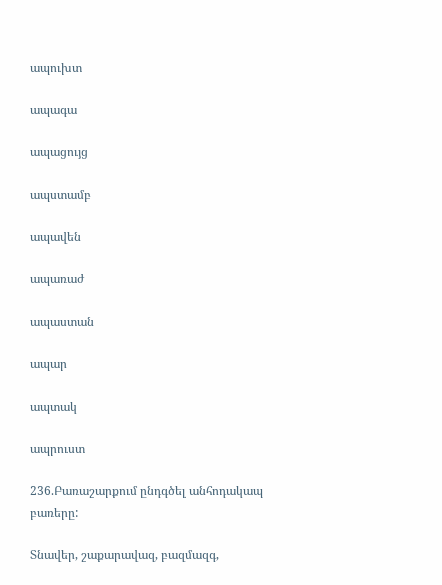ապուխտ

ապագա

ապացույց

ապստամբ

ապավեն

ապառաժ

ապաստան

ապար

ապտակ

ապրուստ

236.Բառաշարքում ընդգծել անհոդակապ բառերը:

Տնավեր, շաքարավազ, բազմազգ,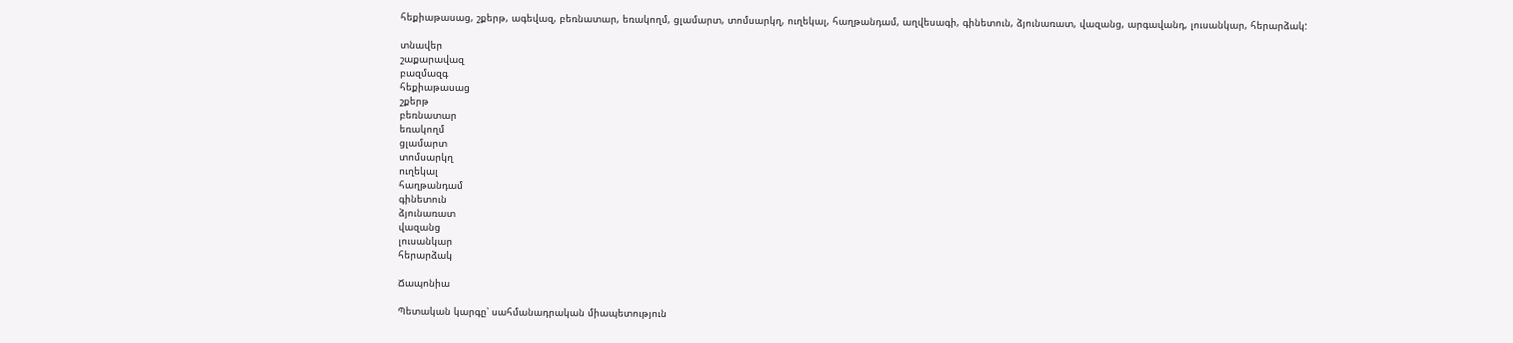հեքիաթասաց, շքերթ, ագեվազ, բեռնատար, եռակողմ, ցլամարտ, տոմսարկղ, ուղեկալ, հաղթանդամ, աղվեսագի, գինետուն, ձյունառատ, վազանց, արգավանդ, լուսանկար, հերարձակ:

տնավեր
շաքարավազ
բազմազգ
հեքիաթասաց
շքերթ
բեռնատար
եռակողմ
ցլամարտ
տոմսարկղ
ուղեկալ
հաղթանդամ
գինետուն
ձյունառատ
վազանց
լուսանկար
հերարձակ

Ճապոնիա

Պետական կարգը՝ սահմանադրական միապետություն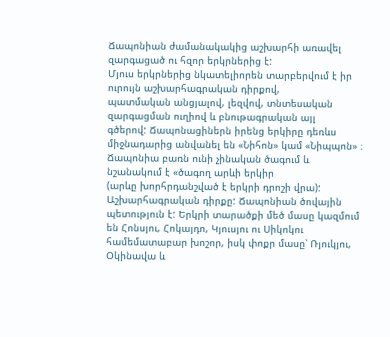Ճապոնիան ժամանակակից աշխարհի առավել զարգացած ու հզոր երկրներից է:
Մյուս երկրներից նկատելիորեն տարբերվում է իր ուրույն աշխարհագրական դիրքով,
պատմական անցյալով, լեզվով, տնտեսական զարգացման ուղիով և բնութագրական այլ
գծերով: Ճապոնացիներն իրենց երկիրը դեռևս միջնադարից անվանել են «Նիհոն» կամ «Նիպպոն» ։ Ճապոնիա բառն ունի չինական ծագում և նշանակում է «ծագող արևի երկիր
(արևը խորհրդանշված է երկրի դրոշի վրա):
Աշխարհագրական դիրքը: Ճապոնիան ծովային պետություն է: Երկրի տարածքի մեծ մասը կազմում են Հոնսյու, Հոկայդո, Կյուսյու ու Սիկոկու համեմատաբար խոշոր, իսկ փոքր մասը՝ Ռյուկյու, Օկինավա և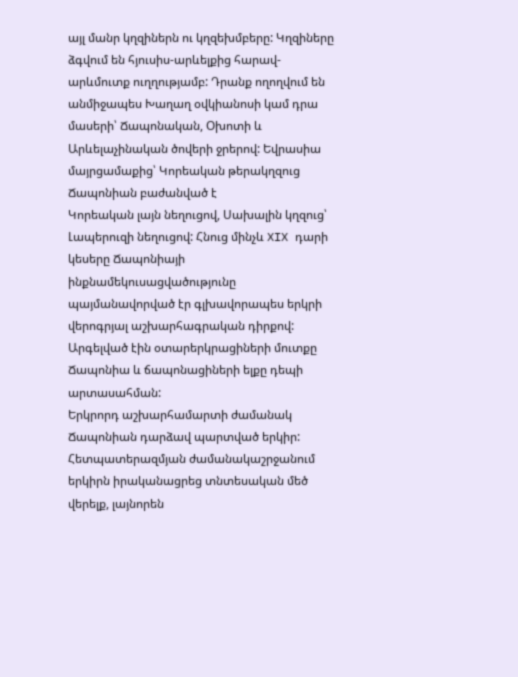այլ մանր կղզիներն ու կղզեխմբերը: Կղզիները ձգվում են հյուսիս-արևելքից հարավ-արևմուտք ուղղությամբ: Դրանք ողողվում են անմիջապես Խաղաղ օվկիանոսի կամ դրա մասերի՝ Ճապոնական, Օխոտի և Արևելաչինական ծովերի ջրերով: Եվրասիա մայրցամաքից՝ Կորեական թերակղզուց Ճապոնիան բաժանված է
Կորեական լայն նեղուցով, Սախալին կղզուց՝ Լապերուզի նեղուցով: Հնուց մինչև XIX դարի կեսերը Ճապոնիայի ինքնամեկուսացվածությունը պայմանավորված էր գլխավորապես երկրի վերոգրյալ աշխարհագրական դիրքով: Արգելված էին օտարերկրացիների մուտքը Ճապոնիա և ճապոնացիների ելքը դեպի արտասահման:
Երկրորդ աշխարհամարտի ժամանակ Ճապոնիան դարձավ պարտված երկիր: Հետպատերազմյան ժամանակաշրջանում երկիրն իրականացրեց տնտեսական մեծ վերելք, լայնորեն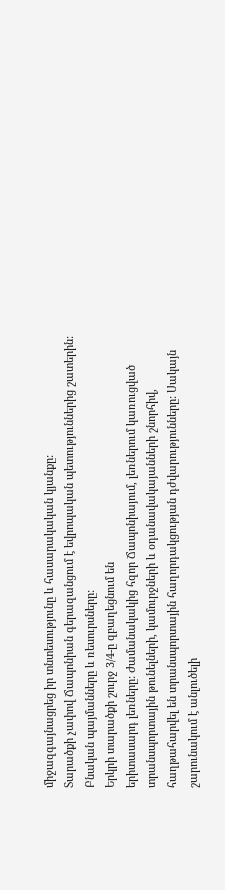միջազգայնացրեց իր տնտեսությունը և հասարակական կյանքը:
Տարածքի չափով Ճապոնիան գերազանցում է եվրոպական պետություններից շատերին:
Բնական պայմանները և ռեսուրսները:
Երկրի տարածքի շուրջ 3/4-ը զբաղեցնում են
երիտասարդ լեռները: Ժամանակակից հզոր Ճապոնիայում, լեռներում կառուցված
տրանսպորտային թունելների, կամուրջների և օդանավակայանների շնորհիվ, հաղթահարվել են տրանսպորտային հաղորդակցության դժվարությունները: Սակայն շարունակում է անլուծելի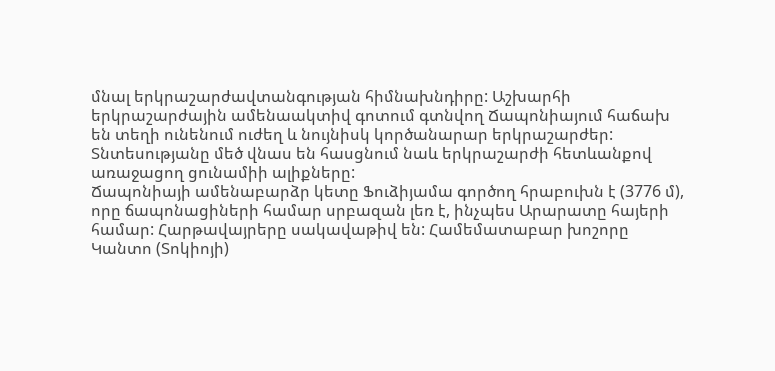մնալ երկրաշարժավտանգության հիմնախնդիրը: Աշխարհի
երկրաշարժային ամենաակտիվ գոտում գտնվող Ճապոնիայում հաճախ են տեղի ունենում ուժեղ և նույնիսկ կործանարար երկրաշարժեր: Տնտեսությանը մեծ վնաս են հասցնում նաև երկրաշարժի հետևանքով առաջացող ցունամիի ալիքները:
Ճապոնիայի ամենաբարձր կետը Ֆուձիյամա գործող հրաբուխն է (3776 մ), որը ճապոնացիների համար սրբազան լեռ է, ինչպես Արարատը հայերի համար: Հարթավայրերը սակավաթիվ են: Համեմատաբար խոշորը Կանտո (Տոկիոյի)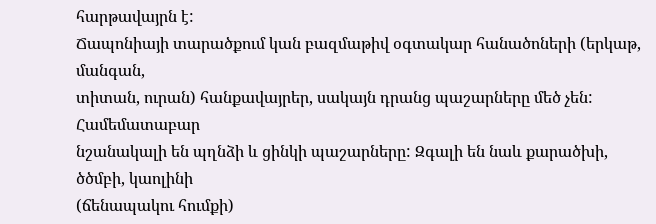հարթավայրն է:
Ճապոնիայի տարածքում կան բազմաթիվ օգտակար հանածոների (երկաթ, մանգան,
տիտան, ուրան) հանքավայրեր, սակայն դրանց պաշարները մեծ չեն: Համեմատաբար
նշանակալի են պղնձի և ցինկի պաշարները: Զգալի են նաև քարածխի, ծծմբի, կաոլինի
(ճենապակու հումքի)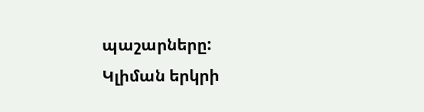պաշարները:
Կլիման երկրի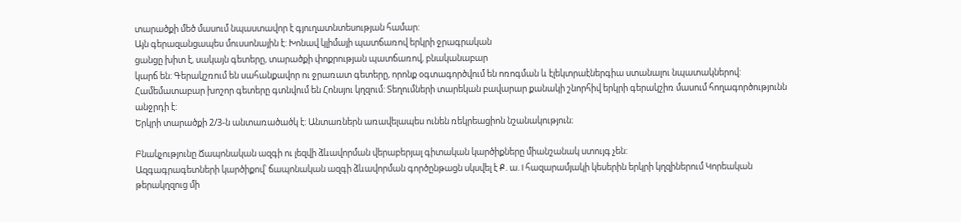տարածքի մեծ մասում նպաստավոր է գյուղատնտեսության համար:
Այն գերազանցապես մուսսոնային է: Խոնավ կլիմայի պատճառով երկրի ջրագրական
ցանցը խիտ է, սակայն գետերը, տարածքի փոքրության պատճառով, բնականաբար
կարճ են: Գերակշռում են սահանքավոր ու ջրառատ գետերը, որոնք օգտագործվում են ոռոգման և էլեկտրաէներգիա ստանալու նպատակներով: Համեմատաբար խոշոր գետերը գտնվում են Հոնսյու կղզում: Տեղումների տարեկան բավարար քանակի շնորհիվ երկրի գերակշիռ մասում հողագործությունն անջրդի է:
Երկրի տարածքի 2/3-ն անտառածածկ է: Անտառներն առավելապես ունեն ռեկրեացիոն նշանակություն։

Բնակչությունը Ճապոնական ազգի ու լեզվի ձևավորման վերաբերյալ գիտական կարծիքները միանշանակ ստույգ չեն:
Ազգագրագետների կարծիքով՝ ճապոնական ազգի ձևավորման գործընթացն սկսվել է Ք. ա. I հազարամյակի կեսերին երկրի կղզիներում Կորեական թերակղզուց մի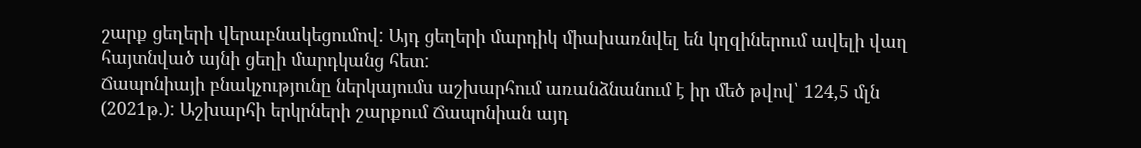շարք ցեղերի վերաբնակեցումով: Այդ ցեղերի մարդիկ միախառնվել են կղզիներում ավելի վաղ հայտնված այնի ցեղի մարդկանց հետ:
Ճապոնիայի բնակչությունը ներկայումս աշխարհում առանձնանում է իր մեծ թվով՝ 124,5 մլն (2021թ.): Աշխարհի երկրների շարքում Ճապոնիան այդ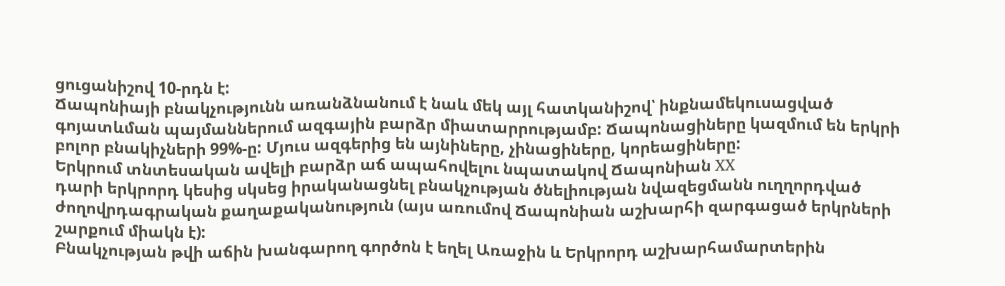ցուցանիշով 10-րդն է:
Ճապոնիայի բնակչությունն առանձնանում է նաև մեկ այլ հատկանիշով՝ ինքնամեկուսացված գոյատևման պայմաններում ազգային բարձր միատարրությամբ: Ճապոնացիները կազմում են երկրի բոլոր բնակիչների 99%-ը: Մյուս ազգերից են այնիները, չինացիները, կորեացիները:
Երկրում տնտեսական ավելի բարձր աճ ապահովելու նպատակով Ճապոնիան XX
դարի երկրորդ կեսից սկսեց իրականացնել բնակչության ծնելիության նվազեցմանն ուղղորդված ժողովրդագրական քաղաքականություն (այս առումով Ճապոնիան աշխարհի զարգացած երկրների շարքում միակն է):
Բնակչության թվի աճին խանգարող գործոն է եղել Առաջին և Երկրորդ աշխարհամարտերին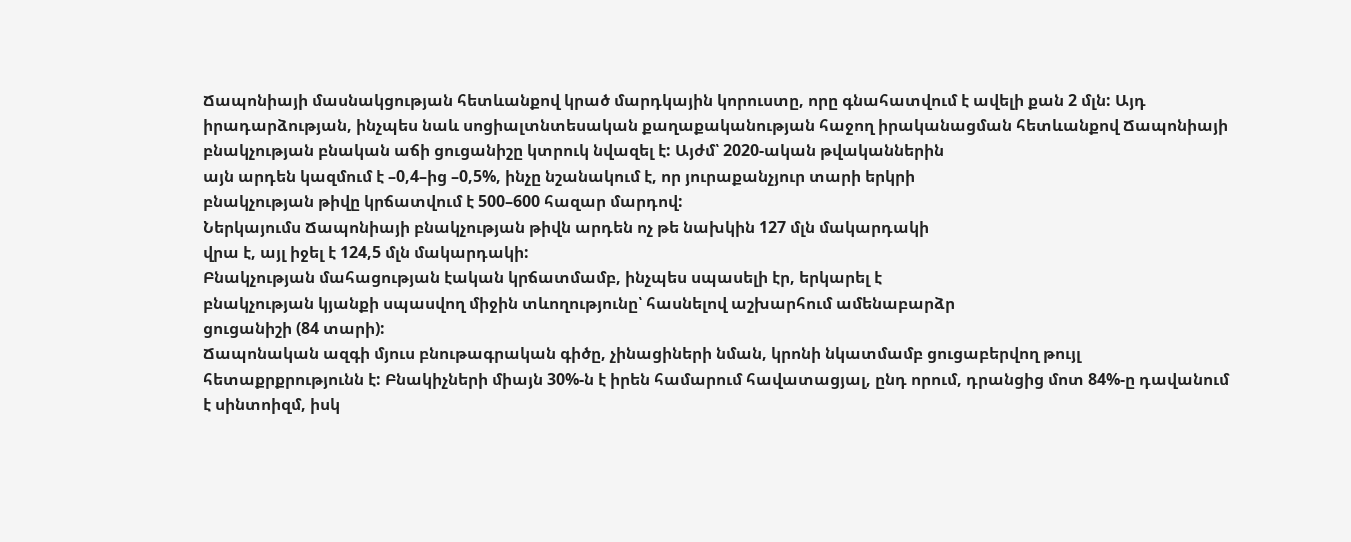Ճապոնիայի մասնակցության հետևանքով կրած մարդկային կորուստը, որը գնահատվում է ավելի քան 2 մլն: Այդ իրադարձության, ինչպես նաև սոցիալտնտեսական քաղաքականության հաջող իրականացման հետևանքով Ճապոնիայի
բնակչության բնական աճի ցուցանիշը կտրուկ նվազել է: Այժմ՝ 2020-ական թվականներին
այն արդեն կազմում է –0,4–ից –0,5%, ինչը նշանակում է, որ յուրաքանչյուր տարի երկրի
բնակչության թիվը կրճատվում է 500–600 հազար մարդով:
Ներկայումս Ճապոնիայի բնակչության թիվն արդեն ոչ թե նախկին 127 մլն մակարդակի
վրա է, այլ իջել է 124,5 մլն մակարդակի:
Բնակչության մահացության էական կրճատմամբ, ինչպես սպասելի էր, երկարել է
բնակչության կյանքի սպասվող միջին տևողությունը՝ հասնելով աշխարհում ամենաբարձր
ցուցանիշի (84 տարի):
Ճապոնական ազգի մյուս բնութագրական գիծը, չինացիների նման, կրոնի նկատմամբ ցուցաբերվող թույլ հետաքրքրությունն է: Բնակիչների միայն 30%-ն է իրեն համարում հավատացյալ, ընդ որում, դրանցից մոտ 84%-ը դավանում է սինտոիզմ, իսկ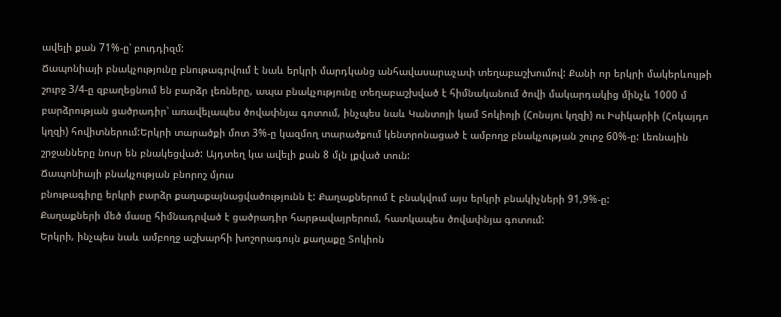ավելի քան 71%-ը՝ բուդդիզմ:
Ճապոնիայի բնակչությունը բնութագրվում է նաև երկրի մարդկանց անհավասարաչափ տեղաբաշխումով: Քանի որ երկրի մակերևույթի շուրջ 3/4-ը զբաղեցնում են բարձր լեռները, ապա բնակչությունը տեղաբաշխված է հիմնականում ծովի մակարդակից մինչև 1000 մ բարձրության ցածրադիր՝ առավելապես ծովափնյա գոտում, ինչպես նաև Կանտոյի կամ Տոկիոյի (Հոնսյու կղզի) ու Իսիկարիի (Հոկայդո կղզի) հովիտներում:Երկրի տարածքի մոտ 3%-ը կազմող տարածքում կենտրոնացած է ամբողջ բնակչության շուրջ 60%-ը: Լեռնային շրջանները նոսր են բնակեցված: Այդտեղ կա ավելի քան 8 մլն լքված տուն:
Ճապոնիայի բնակչության բնորոշ մյուս
բնութագիրը երկրի բարձր քաղաքայնացվածությունն է: Քաղաքներում է բնակվում այս երկրի բնակիչների 91,9%-ը:
Քաղաքների մեծ մասը հիմնադրված է ցածրադիր հարթավայրերում, հատկապես ծովափնյա գոտում:
Երկրի, ինչպես նաև ամբողջ աշխարհի խոշորագույն քաղաքը Տոկիոն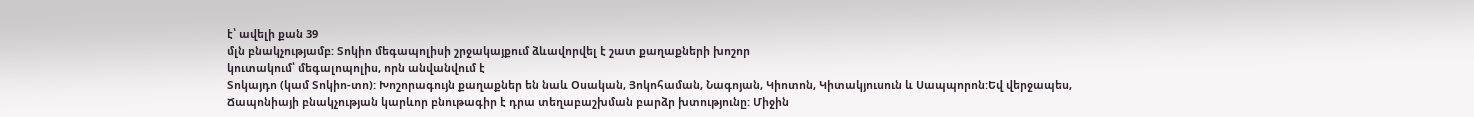է՝ ավելի քան 39
մլն բնակչությամբ: Տոկիո մեգապոլիսի շրջակայքում ձևավորվել է շատ քաղաքների խոշոր
կուտակում՝ մեգալոպոլիս, որն անվանվում է
Տոկայդո (կամ Տոկիո-տո): Խոշորագույն քաղաքներ են նաև Օսական, Յոկոհաման, Նագոյան, Կիոտոն, Կիտակյուսուն և Սապպորոն:Եվ վերջապես, Ճապոնիայի բնակչության կարևոր բնութագիր է դրա տեղաբաշխման բարձր խտությունը: Միջին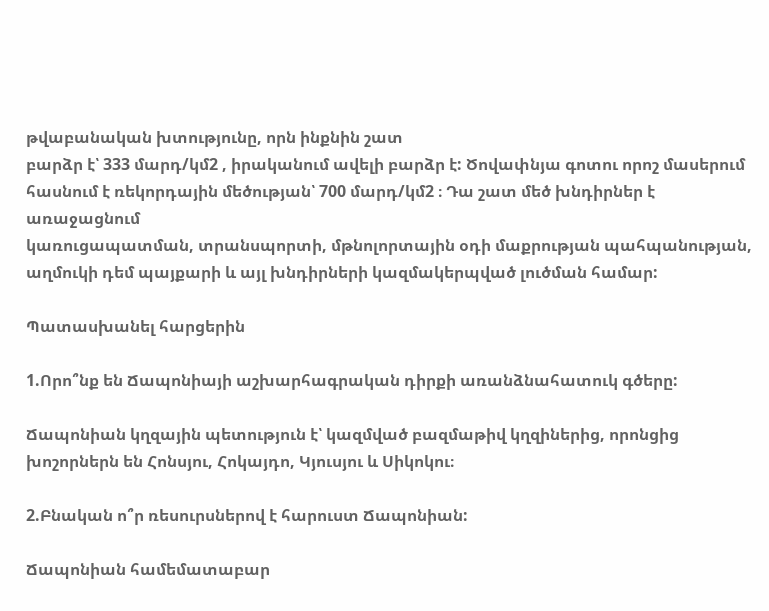թվաբանական խտությունը, որն ինքնին շատ
բարձր է՝ 333 մարդ/կմ2 , իրականում ավելի բարձր է: Ծովափնյա գոտու որոշ մասերում
հասնում է ռեկորդային մեծության՝ 700 մարդ/կմ2 ։ Դա շատ մեծ խնդիրներ է առաջացնում
կառուցապատման, տրանսպորտի, մթնոլորտային օդի մաքրության պահպանության,
աղմուկի դեմ պայքարի և այլ խնդիրների կազմակերպված լուծման համար:

Պատասխանել հարցերին

1.Որո՞նք են Ճապոնիայի աշխարհագրական դիրքի առանձնահատուկ գծերը:

Ճապոնիան կղզային պետություն է՝ կազմված բազմաթիվ կղզիներից, որոնցից խոշորներն են Հոնսյու, Հոկայդո, Կյուսյու և Սիկոկու։

2.Բնական ո՞ր ռեսուրսներով է հարուստ Ճապոնիան:

Ճապոնիան համեմատաբար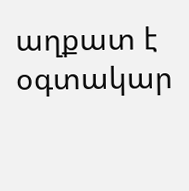աղքատ է օգտակար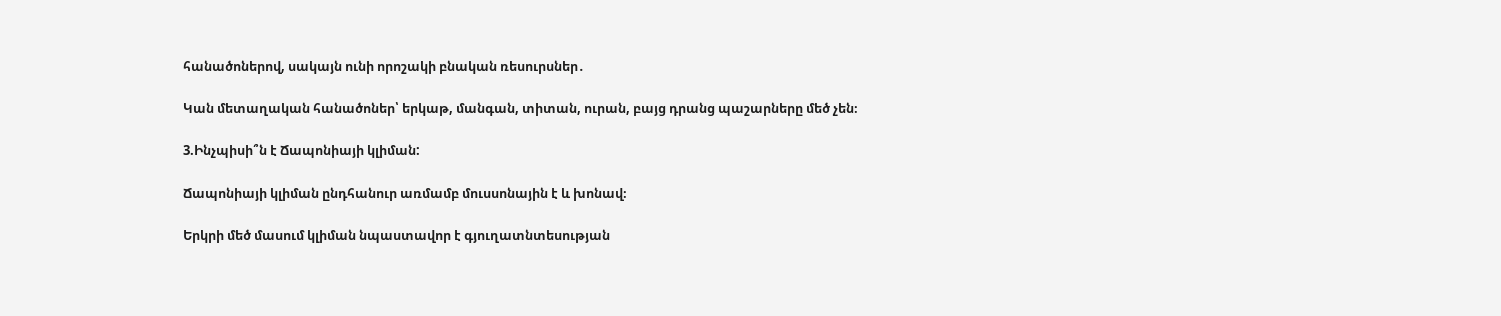հանածոներով, սակայն ունի որոշակի բնական ռեսուրսներ․

Կան մետաղական հանածոներ՝ երկաթ, մանգան, տիտան, ուրան, բայց դրանց պաշարները մեծ չեն։

3.Ինչպիսի՞ն է Ճապոնիայի կլիման:

Ճապոնիայի կլիման ընդհանուր առմամբ մուսսոնային է և խոնավ։

Երկրի մեծ մասում կլիման նպաստավոր է գյուղատնտեսության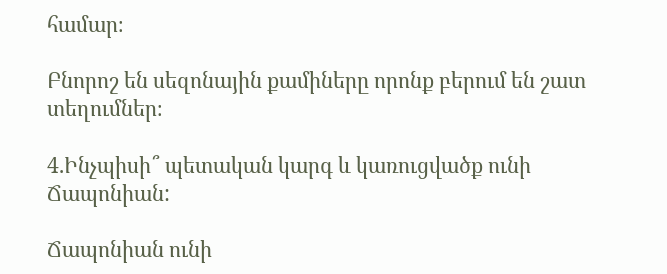համար։

Բնորոշ են սեզոնային քամիները որոնք բերում են շատ տեղումներ։

4.Ինչպիսի՞ պետական կարգ և կառուցվածք ունի Ճապոնիան:

Ճապոնիան ունի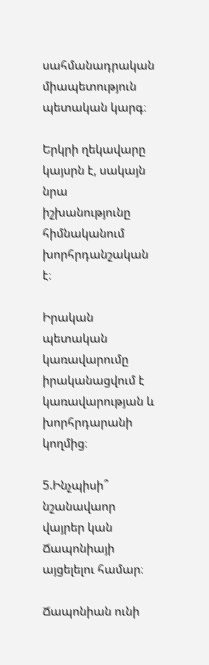սահմանադրական միապետություն պետական կարգ։

Երկրի ղեկավարը կայսրն է, սակայն նրա իշխանությունը հիմնականում խորհրդանշական է։

Իրական պետական կառավարումը իրականացվում է կառավարության և խորհրդարանի կողմից։

5.Ինչպիսի՞ նշանավաոր վայրեր կան Ճապոնիայի այցելելու համար։

Ճապոնիան ունի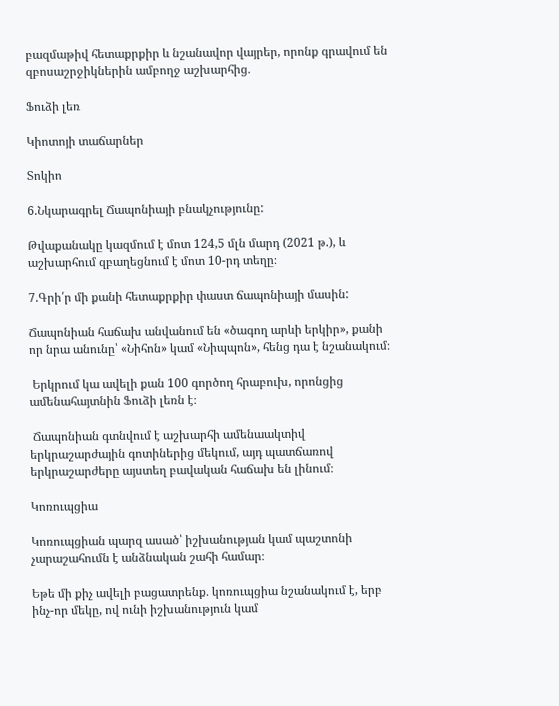բազմաթիվ հետաքրքիր և նշանավոր վայրեր, որոնք գրավում են զբոսաշրջիկներին ամբողջ աշխարհից․

Ֆուձի լեռ

Կիոտոյի տաճարներ

Տոկիո

6.Նկարագրել Ճապոնիայի բնակչությունը:

Թվաքանակը կազմում է մոտ 124,5 մլն մարդ (2021 թ.), և աշխարհում զբաղեցնում է մոտ 10-րդ տեղը։

7.Գրի՛ր մի քանի հետաքրքիր փաստ ճապոնիայի մասին:

Ճապոնիան հաճախ անվանում են «ծագող արևի երկիր», քանի որ նրա անունը՝ «Նիհոն» կամ «Նիպպոն», հենց դա է նշանակում։

 Երկրում կա ավելի քան 100 գործող հրաբուխ, որոնցից ամենահայտնին Ֆուձի լեռն է։

 Ճապոնիան գտնվում է աշխարհի ամենաակտիվ երկրաշարժային գոտիներից մեկում, այդ պատճառով երկրաշարժերը այստեղ բավական հաճախ են լինում։

Կոռուպցիա

Կոռուպցիան պարզ ասած՝ իշխանության կամ պաշտոնի չարաշահումն է անձնական շահի համար։

Եթե մի քիչ ավելի բացատրենք․ կոռուպցիա նշանակում է, երբ ինչ-որ մեկը, ով ունի իշխանություն կամ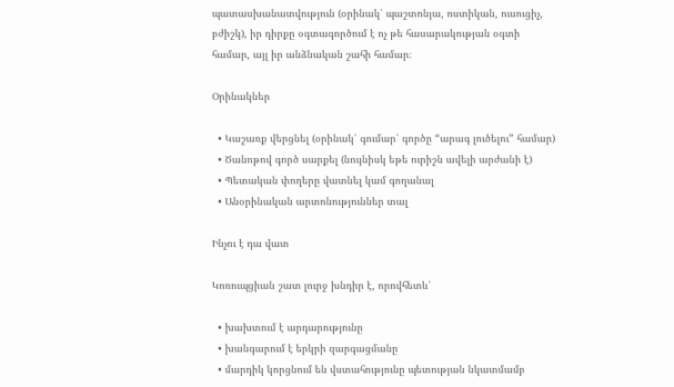պատասխանատվություն (օրինակ՝ պաշտոնյա, ոստիկան, ուսուցիչ, բժիշկ), իր դիրքը օգտագործում է ոչ թե հասարակության օգտի համար, այլ իր անձնական շահի համար։

Օրինակներ

  • Կաշառք վերցնել (օրինակ՝ գումար՝ գործը “արագ լուծելու” համար)
  • Ծանոթով գործ սարքել (նույնիսկ եթե ուրիշն ավելի արժանի է)
  • Պետական փողերը վատնել կամ գողանալ
  • Անօրինական արտոնություններ տալ

Ինչու է դա վատ

Կոռուպցիան շատ լուրջ խնդիր է, որովհետև՝

  • խախտում է արդարությունը
  • խանգարում է երկրի զարգացմանը
  • մարդիկ կորցնում են վստահությունը պետության նկատմամբ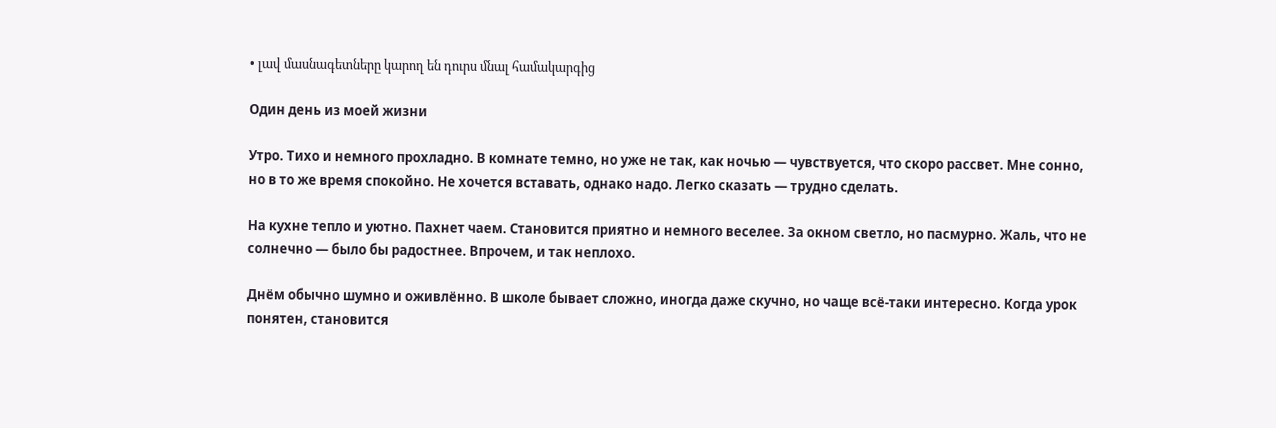• լավ մասնագետները կարող են դուրս մնալ համակարգից

Один день из моей жизни

Утро. Тихо и немного прохладно. В комнате темно, но уже не так, как ночью — чувствуется, что скоро рассвет. Мне сонно, но в то же время спокойно. Не хочется вставать, однако надо. Легко сказать — трудно сделать.

На кухне тепло и уютно. Пахнет чаем. Становится приятно и немного веселее. За окном светло, но пасмурно. Жаль, что не солнечно — было бы радостнее. Впрочем, и так неплохо.

Днём обычно шумно и оживлённо. В школе бывает сложно, иногда даже скучно, но чаще всё-таки интересно. Когда урок понятен, становится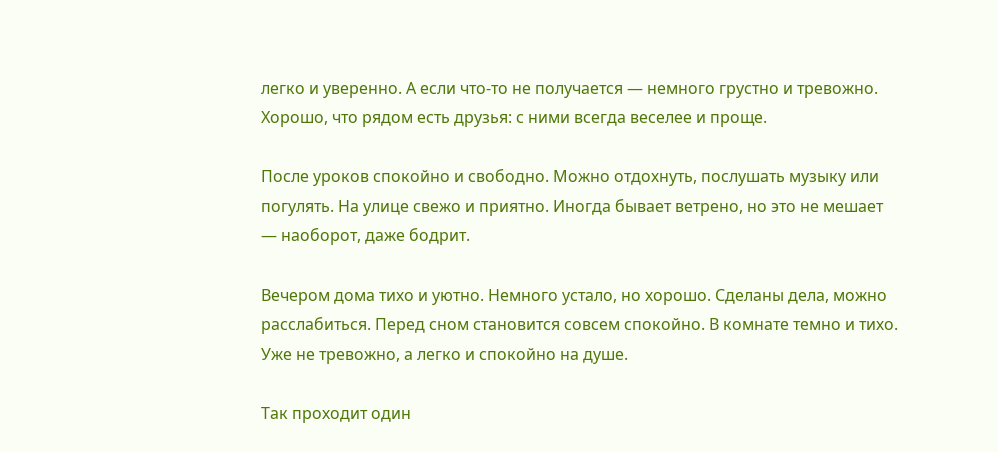легко и уверенно. А если что-то не получается — немного грустно и тревожно. Хорошо, что рядом есть друзья: с ними всегда веселее и проще.

После уроков спокойно и свободно. Можно отдохнуть, послушать музыку или погулять. На улице свежо и приятно. Иногда бывает ветрено, но это не мешает — наоборот, даже бодрит.

Вечером дома тихо и уютно. Немного устало, но хорошо. Сделаны дела, можно расслабиться. Перед сном становится совсем спокойно. В комнате темно и тихо. Уже не тревожно, а легко и спокойно на душе.

Так проходит один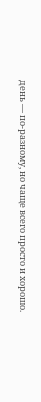день — по-разному, но чаще всего просто и хорошо.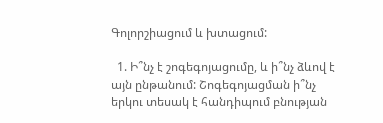Գոլորշիացում և խտացում:

  1. Ի՞նչ է շոգեգոյացումը, և ի՞նչ ձևով է այն ընթանում: Շոգեգոյացման ի՞նչ երկու տեսակ է հանդիպում բնության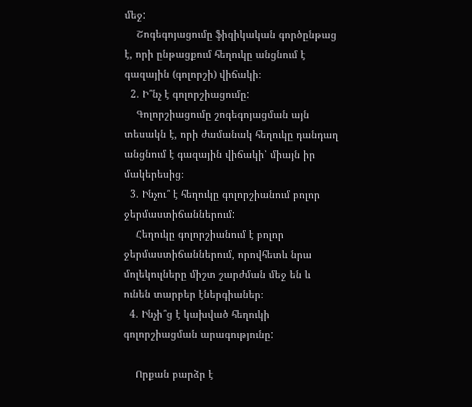մեջ:
    Շոգեգոյացումը ֆիզիկական գործընթաց է, որի ընթացքում հեղուկը անցնում է գազային (գոլորշի) վիճակի։
  2. Ի՞նչ է գոլորշիացումը:
    Գոլորշիացումը շոգեգոյացման այն տեսակն է, որի ժամանակ հեղուկը դանդաղ անցնում է գազային վիճակի՝ միայն իր մակերեսից։
  3. Ինչու՞ է հեղուկը գոլորշիանում բոլոր ջերմաստիճաններում:
    Հեղուկը գոլորշիանում է բոլոր ջերմաստիճաններում, որովհետև նրա մոլեկուլները միշտ շարժման մեջ են և ունեն տարբեր էներգիաներ։
  4. Ինչի՞ց է կախված հեղուկի գոլորշիացման արագությունը:

    Որքան բարձր է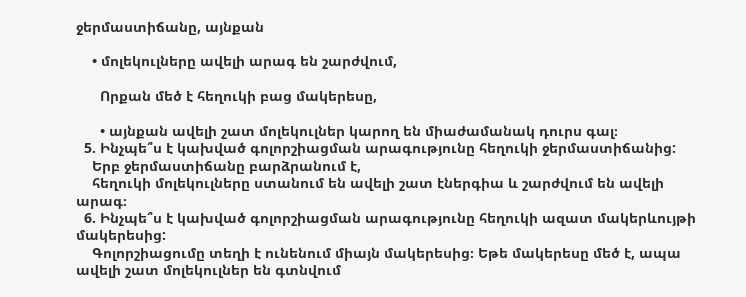ջերմաստիճանը, այնքան

    • մոլեկուլները ավելի արագ են շարժվում,

      Որքան մեծ է հեղուկի բաց մակերեսը,

      • այնքան ավելի շատ մոլեկուլներ կարող են միաժամանակ դուրս գալ։
  5. Ինչպե՞ս է կախված գոլորշիացման արագությունը հեղուկի ջերմաստիճանից:
    Երբ ջերմաստիճանը բարձրանում է,
    հեղուկի մոլեկուլները ստանում են ավելի շատ էներգիա և շարժվում են ավելի արագ։
  6. Ինչպե՞ս է կախված գոլորշիացման արագությունը հեղուկի ազատ մակերևույթի մակերեսից:
    Գոլորշիացումը տեղի է ունենում միայն մակերեսից։ Եթե մակերեսը մեծ է, ապա ավելի շատ մոլեկուլներ են գտնվում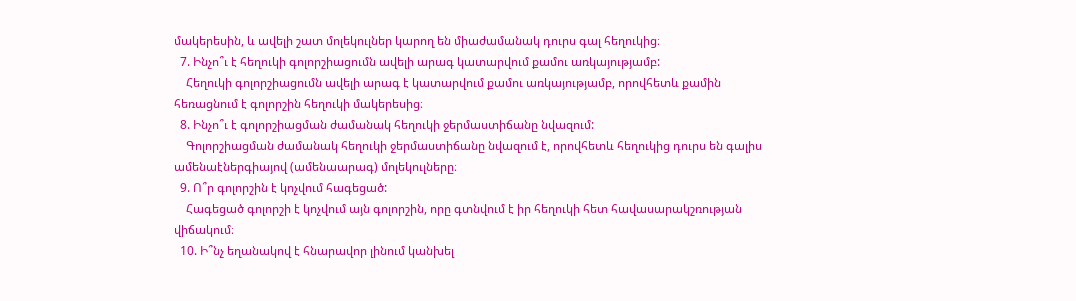մակերեսին, և ավելի շատ մոլեկուլներ կարող են միաժամանակ դուրս գալ հեղուկից։
  7. Ինչո՞ւ է հեղուկի գոլորշիացումն ավելի արագ կատարվում քամու առկայությամբ:
    Հեղուկի գոլորշիացումն ավելի արագ է կատարվում քամու առկայությամբ, որովհետև քամին հեռացնում է գոլորշին հեղուկի մակերեսից։
  8. Ինչո՞ւ է գոլորշիացման ժամանակ հեղուկի ջերմաստիճանը նվազում:
    Գոլորշիացման ժամանակ հեղուկի ջերմաստիճանը նվազում է, որովհետև հեղուկից դուրս են գալիս ամենաէներգիայով (ամենաարագ) մոլեկուլները։
  9. Ո՞ր գոլորշին է կոչվում հագեցած:
    Հագեցած գոլորշի է կոչվում այն գոլորշին, որը գտնվում է իր հեղուկի հետ հավասարակշռության վիճակում։
  10. Ի՞նչ եղանակով է հնարավոր լինում կանխել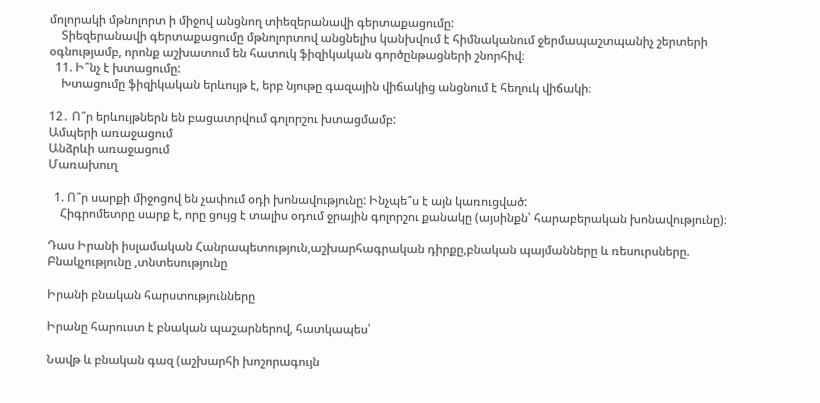մոլորակի մթնոլորտ ի միջով անցնող տիեզերանավի գերտաքացումը:
    Տիեզերանավի գերտաքացումը մթնոլորտով անցնելիս կանխվում է հիմնականում ջերմապաշտպանիչ շերտերի օգնությամբ, որոնք աշխատում են հատուկ ֆիզիկական գործընթացների շնորհիվ։
  11. Ի՞նչ է խտացումը:
    Խտացումը ֆիզիկական երևույթ է, երբ նյութը գազային վիճակից անցնում է հեղուկ վիճակի։

12․ Ո՞ր երևույթներն են բացատրվում գոլորշու խտացմամբ:
Ամպերի առաջացում
Անձրևի առաջացում
Մառախուղ

  1. Ո՞ր սարքի միջոցով են չափում օդի խոնավությունը: Ինչպե՞ս է այն կառուցված:
    Հիգրոմետրը սարք է, որը ցույց է տալիս օդում ջրային գոլորշու քանակը (այսինքն՝ հարաբերական խոնավությունը)։

Դաս Իրանի իսլամական Հանրապետություն,աշխարհագրական դիրքը,բնական պայմանները և ռեսուրսները. Բնակչությունը ,տնտեսությունը

Իրանի բնական հարստությունները

Իրանը հարուստ է բնական պաշարներով, հատկապես՝

Նավթ և բնական գազ (աշխարհի խոշորագույն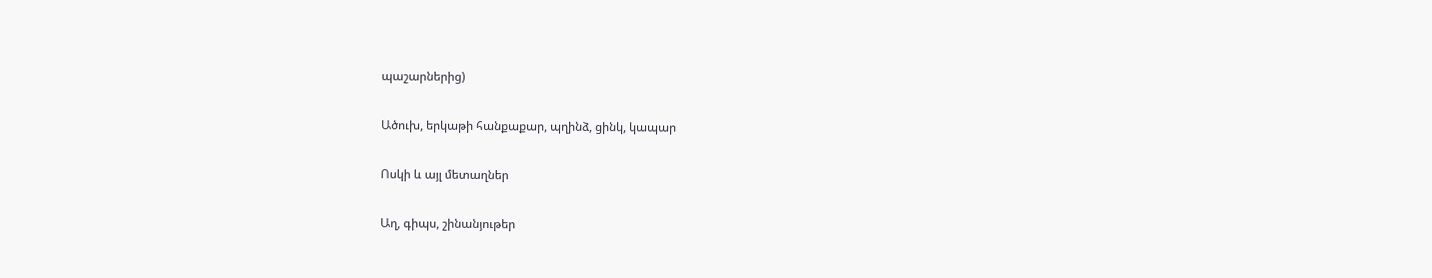պաշարներից)

Ածուխ, երկաթի հանքաքար, պղինձ, ցինկ, կապար

Ոսկի և այլ մետաղներ

Աղ, գիպս, շինանյութեր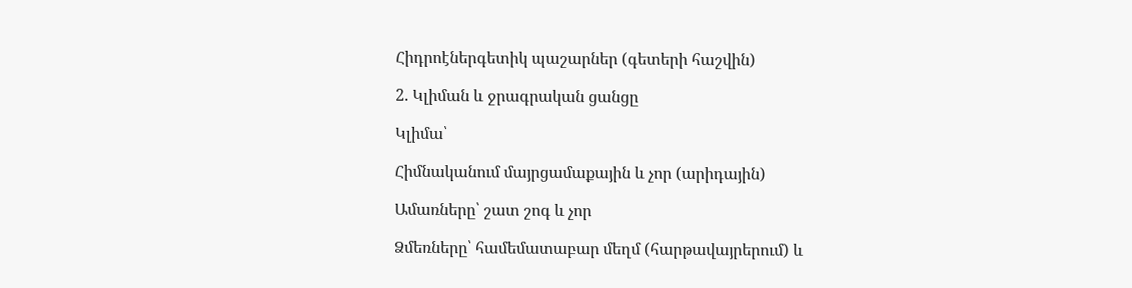Հիդրոէներգետիկ պաշարներ (գետերի հաշվին)

2. Կլիման և ջրագրական ցանցը

Կլիմա՝

Հիմնականում մայրցամաքային և չոր (արիդային)

Ամառները՝ շատ շոգ և չոր

Ձմեռները՝ համեմատաբար մեղմ (հարթավայրերում) և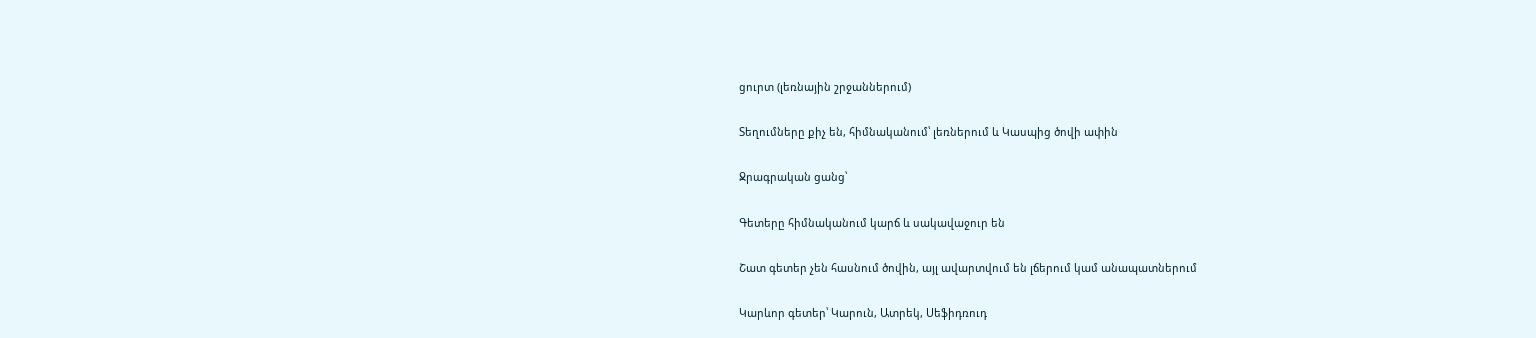ցուրտ (լեռնային շրջաններում)

Տեղումները քիչ են, հիմնականում՝ լեռներում և Կասպից ծովի ափին

Ջրագրական ցանց՝

Գետերը հիմնականում կարճ և սակավաջուր են

Շատ գետեր չեն հասնում ծովին, այլ ավարտվում են լճերում կամ անապատներում

Կարևոր գետեր՝ Կարուն, Ատրեկ, Սեֆիդռուդ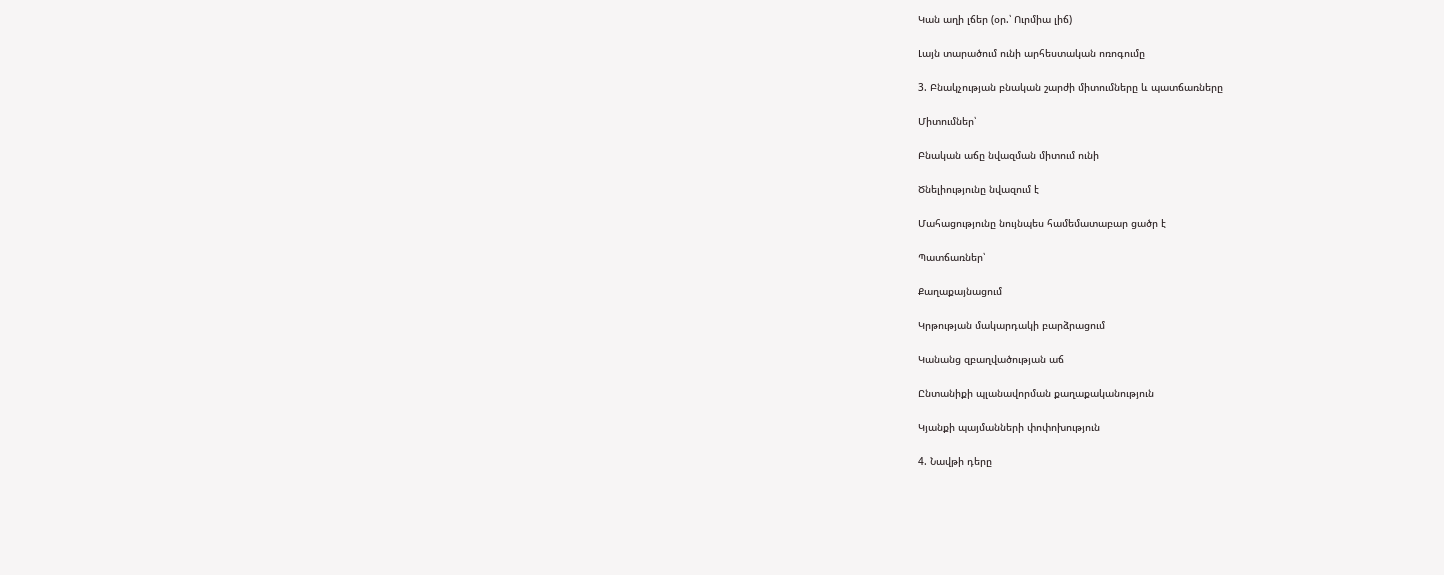Կան աղի լճեր (օր.՝ Ուրմիա լիճ)

Լայն տարածում ունի արհեստական ոռոգումը

3. Բնակչության բնական շարժի միտումները և պատճառները

Միտումներ՝

Բնական աճը նվազման միտում ունի

Ծնելիությունը նվազում է

Մահացությունը նույնպես համեմատաբար ցածր է

Պատճառներ՝

Քաղաքայնացում

Կրթության մակարդակի բարձրացում

Կանանց զբաղվածության աճ

Ընտանիքի պլանավորման քաղաքականություն

Կյանքի պայմանների փոփոխություն

4. Նավթի դերը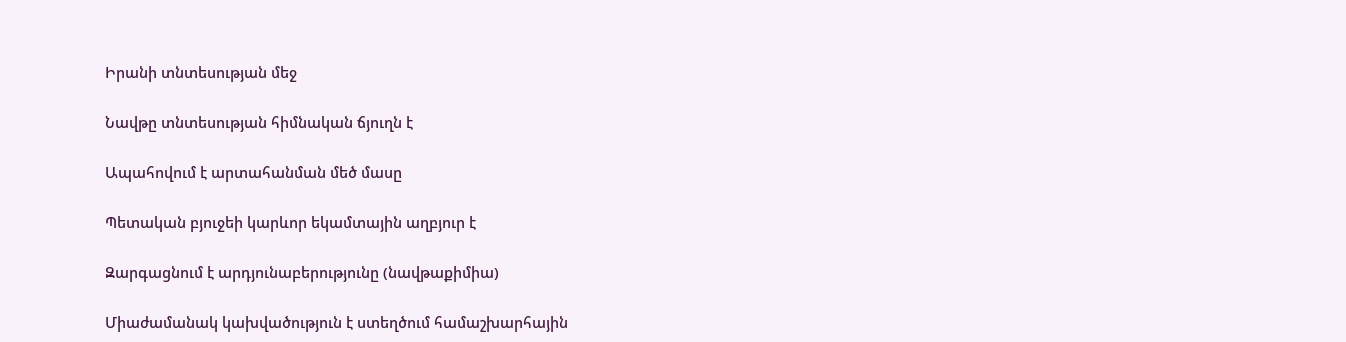Իրանի տնտեսության մեջ

Նավթը տնտեսության հիմնական ճյուղն է

Ապահովում է արտահանման մեծ մասը

Պետական բյուջեի կարևոր եկամտային աղբյուր է

Զարգացնում է արդյունաբերությունը (նավթաքիմիա)

Միաժամանակ կախվածություն է ստեղծում համաշխարհային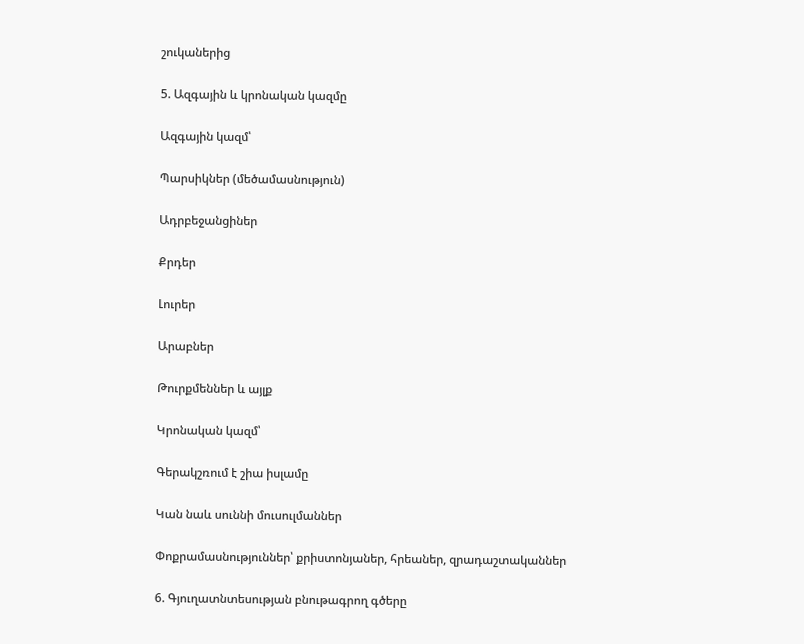շուկաներից

5. Ազգային և կրոնական կազմը

Ազգային կազմ՝

Պարսիկներ (մեծամասնություն)

Ադրբեջանցիներ

Քրդեր

Լուրեր

Արաբներ

Թուրքմեններ և այլք

Կրոնական կազմ՝

Գերակշռում է շիա իսլամը

Կան նաև սուննի մուսուլմաններ

Փոքրամասնություններ՝ քրիստոնյաներ, հրեաներ, զրադաշտականներ

6. Գյուղատնտեսության բնութագրող գծերը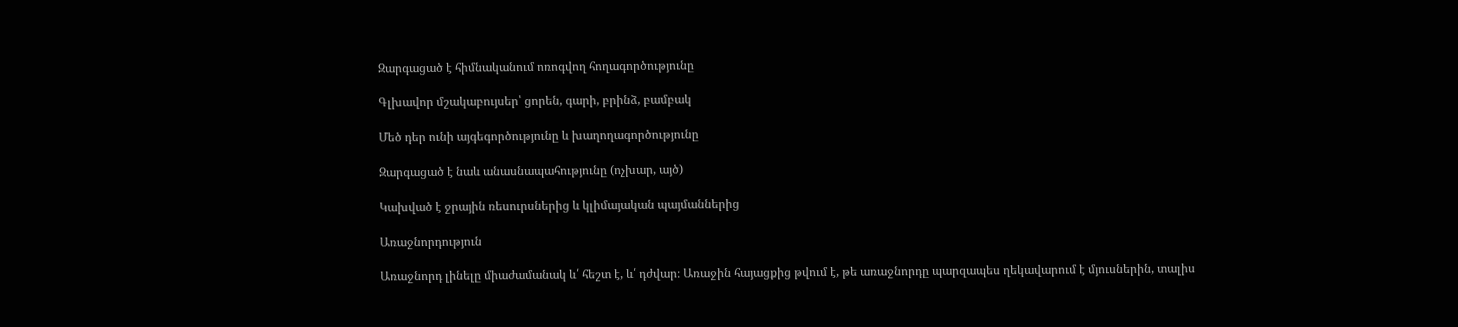Զարգացած է հիմնականում ոռոգվող հողագործությունը

Գլխավոր մշակաբույսեր՝ ցորեն, գարի, բրինձ, բամբակ

Մեծ դեր ունի այգեգործությունը և խաղողագործությունը

Զարգացած է նաև անասնապահությունը (ոչխար, այծ)

Կախված է ջրային ռեսուրսներից և կլիմայական պայմաններից

Առաջնորդություն

Առաջնորդ լինելը միաժամանակ և՛ հեշտ է, և՛ դժվար։ Առաջին հայացքից թվում է, թե առաջնորդը պարզապես ղեկավարում է մյուսներին, տալիս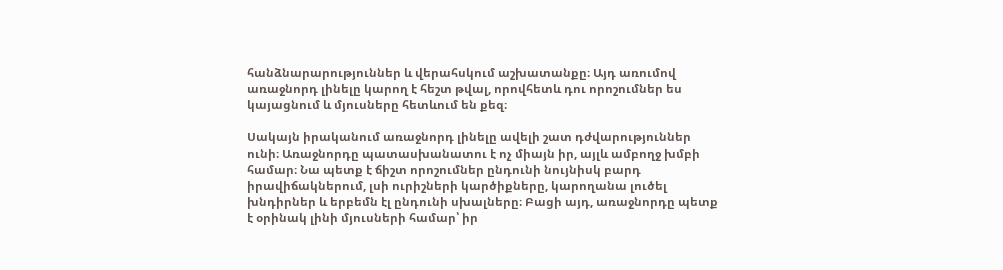հանձնարարություններ և վերահսկում աշխատանքը։ Այդ առումով առաջնորդ լինելը կարող է հեշտ թվալ, որովհետև դու որոշումներ ես կայացնում և մյուսները հետևում են քեզ։

Սակայն իրականում առաջնորդ լինելը ավելի շատ դժվարություններ ունի։ Առաջնորդը պատասխանատու է ոչ միայն իր, այլև ամբողջ խմբի համար։ Նա պետք է ճիշտ որոշումներ ընդունի նույնիսկ բարդ իրավիճակներում, լսի ուրիշների կարծիքները, կարողանա լուծել խնդիրներ և երբեմն էլ ընդունի սխալները։ Բացի այդ, առաջնորդը պետք է օրինակ լինի մյուսների համար՝ իր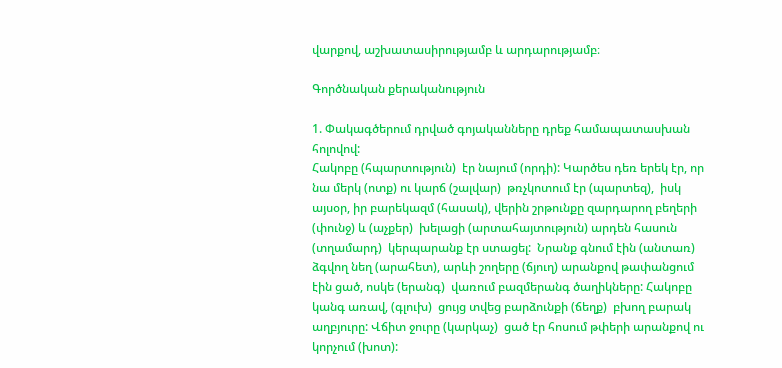վարքով, աշխատասիրությամբ և արդարությամբ։

Գործնական քերականություն

1. Փակագծերում դրված գոյականները դրեք համապատասխան հոլովով:
Հակոբը (հպարտություն)  էր նայում (որդի): Կարծես դեռ երեկ էր, որ նա մերկ (ոտք) ու կարճ (շալվար)  թռչկոտում էր (պարտեզ),  իսկ այսօր, իր բարեկազմ (հասակ), վերին շրթունքը զարդարող բեղերի (փունջ) և (աչքեր)  խելացի (արտահայտություն) արդեն հասուն (տղամարդ)  կերպարանք էր ստացել:  Նրանք գնում էին (անտառ) ձգվող նեղ (արահետ), արևի շողերը (ճյուղ) արանքով թափանցում էին ցած, ոսկե (երանգ)  վառում բազմերանգ ծաղիկները: Հակոբը կանգ առավ, (գլուխ)  ցույց տվեց բարձունքի (ճեղք)  բխող բարակ աղբյուրը: Վճիտ ջուրը (կարկաչ)  ցած էր հոսում թփերի արանքով ու կորչում (խոտ):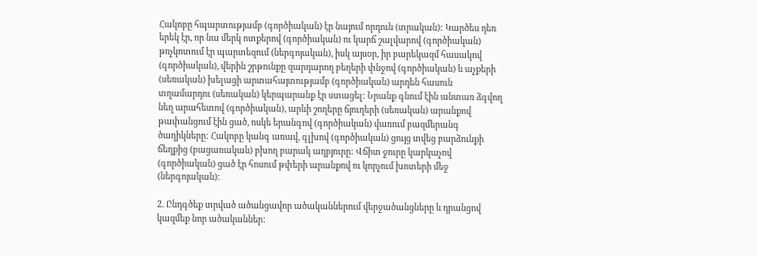Հակոբը հպարտությամբ (գործիական) էր նայում որդուն (տրական): Կարծես դեռ երեկ էր, որ նա մերկ ոտքերով (գործիական) ու կարճ շալվարով (գործիական) թռչկոտում էր պարտեզում (ներգոյական), իսկ այսօր, իր բարեկազմ հասակով (գործիական), վերին շրթունքը զարդարող բեղերի փնջով (գործիական) և աչքերի (սեռական) խելացի արտահայտությամբ (գործիական) արդեն հասուն տղամարդու (սեռական) կերպարանք էր ստացել: Նրանք գնում էին անտառ ձգվող նեղ արահետով (գործիական), արևի շողերը ճյուղերի (սեռական) արանքով թափանցում էին ցած, ոսկե երանգով (գործիական) վառում բազմերանգ ծաղիկները: Հակոբը կանգ առավ, գլխով (գործիական) ցույց տվեց բարձունքի ճեղքից (բացառական) բխող բարակ աղբյուրը: Վճիտ ջուրը կարկաչով (գործիական) ցած էր հոսում թփերի արանքով ու կորչում խոտերի մեջ (ներգոյական):

2. Ընդգծեք տրված ածանցավոր ածականներում վերջածանցները և դրանցով կազմեք նոր ածականներ: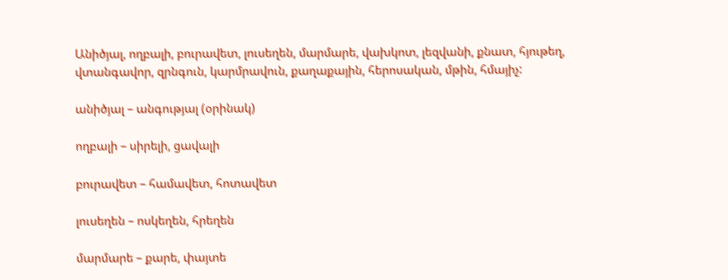Անիծյալ, ողբալի, բուրավետ, լուսեղեն, մարմարե, վախկոտ, լեզվանի, քնատ, հյութեղ, վտանգավոր, զրնգուն, կարմրավուն, քաղաքային, հերոսական, մթին, հմայիչ:

անիծյալ – անգությալ (օրինակ)

ողբալի – սիրելի, ցավալի

բուրավետ – համավետ, հոտավետ

լուսեղեն – ոսկեղեն, հրեղեն

մարմարե – քարե, փայտե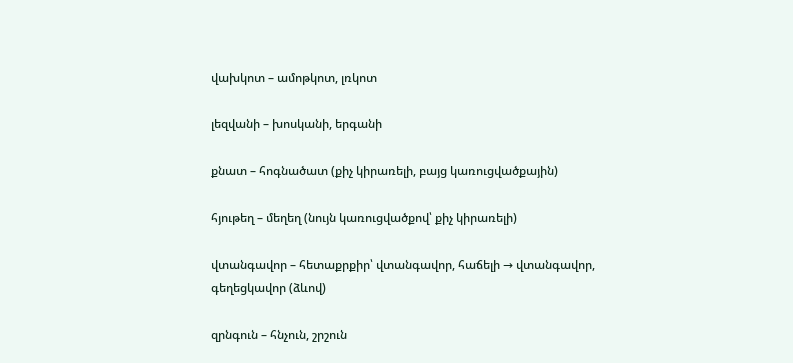վախկոտ – ամոթկոտ, լռկոտ

լեզվանի – խոսկանի, երգանի

քնատ – հոգնածատ (քիչ կիրառելի, բայց կառուցվածքային)

հյութեղ – մեղեղ (նույն կառուցվածքով՝ քիչ կիրառելի)

վտանգավոր – հետաքրքիր՝ վտանգավոր, հաճելի → վտանգավոր, գեղեցկավոր (ձևով)

զրնգուն – հնչուն, շրշուն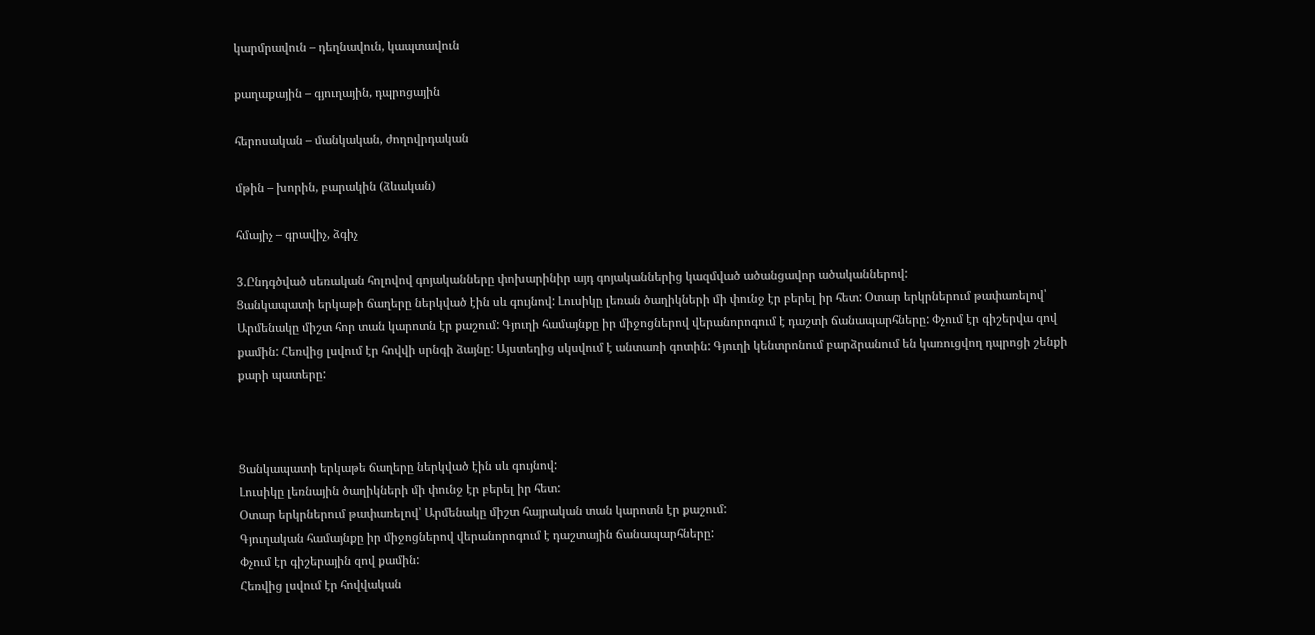կարմրավուն – դեղնավուն, կապտավուն

քաղաքային – գյուղային, դպրոցային

հերոսական – մանկական, ժողովրդական

մթին – խորին, բարակին (ձևական)

հմայիչ – գրավիչ, ձգիչ

3.Ընդգծված սեռական հոլովով գոյականները փոխարինիր այդ գոյականներից կազմված ածանցավոր ածականներով:
Ցանկապատի երկաթի ճաղերը ներկված էին սև գույնով: Լուսիկը լեռան ծաղիկների մի փունջ էր բերել իր հետ: Օտար երկրներում թափառելով՝ Արմենակը միշտ հոր տան կարոտն էր քաշում: Գյուղի համայնքը իր միջոցներով վերանորոգում է դաշտի ճանապարհները: Փչում էր գիշերվա զով քամին: Հեռվից լսվում էր հովվի սրնգի ձայնը: Այստեղից սկսվում է անտառի գոտին: Գյուղի կենտրոնում բարձրանում են կառուցվող դպրոցի շենքի քարի պատերը:



Ցանկապատի երկաթե ճաղերը ներկված էին սև գույնով:
Լուսիկը լեռնային ծաղիկների մի փունջ էր բերել իր հետ:
Օտար երկրներում թափառելով՝ Արմենակը միշտ հայրական տան կարոտն էր քաշում:
Գյուղական համայնքը իր միջոցներով վերանորոգում է դաշտային ճանապարհները:
Փչում էր գիշերային զով քամին:
Հեռվից լսվում էր հովվական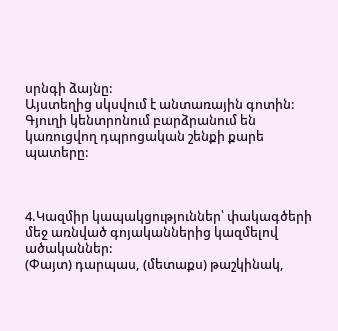սրնգի ձայնը:
Այստեղից սկսվում է անտառային գոտին:
Գյուղի կենտրոնում բարձրանում են կառուցվող դպրոցական շենքի քարե պատերը:



4.Կազմիր կապակցություններ՝ փակագծերի մեջ առնված գոյականներից կազմելով ածականներ:
(Փայտ) դարպաս, (մետաքս) թաշկինակ,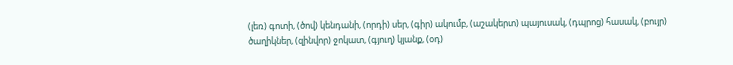(լեռ) գոտի, (ծով) կենդանի, (որդի) սեր, (գիր) ակումբ, (աշակերտ) պայուսակ, (դպրոց) հասակ, (բույր) ծաղիկներ, (զինվոր) ջոկատ, (գյուղ) կյանք, (օդ)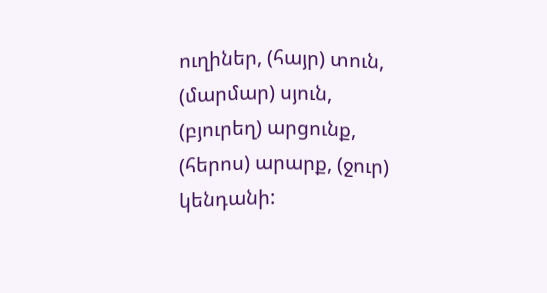ուղիներ, (հայր) տուն, (մարմար) սյուն, (բյուրեղ) արցունք, (հերոս) արարք, (ջուր) կենդանի: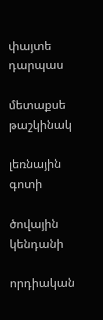փայտե դարպաս

մետաքսե թաշկինակ

լեռնային գոտի

ծովային կենդանի

որդիական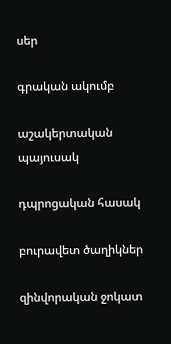սեր

գրական ակումբ

աշակերտական պայուսակ

դպրոցական հասակ

բուրավետ ծաղիկներ

զինվորական ջոկատ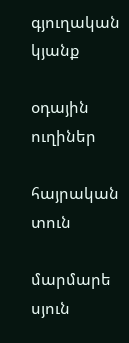գյուղական կյանք

օդային ուղիներ

հայրական տուն

մարմարե սյուն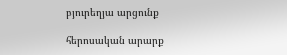բյուրեղյա արցունք

հերոսական արարք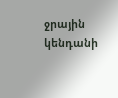ջրային կենդանի